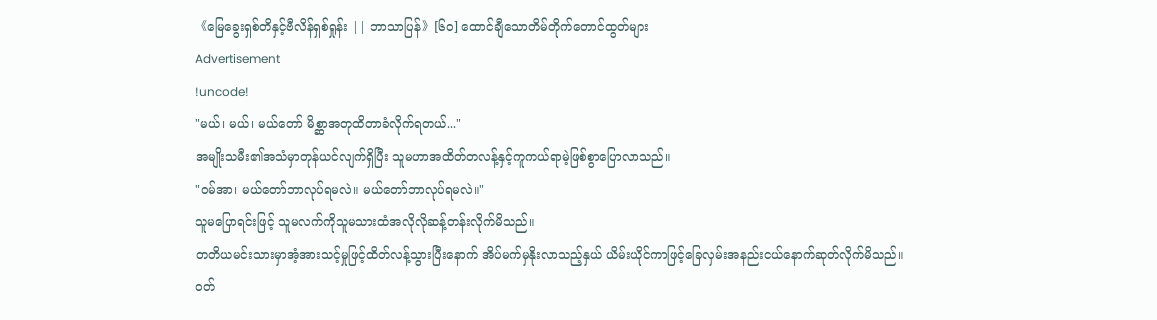《မြေခွေးရှစ်တိနှင့်ဗီလိန်ရှစ်ရှုန်း || ဘာသာပြန်》[၆၀] ထောင်ချီသောတိမ်တိုက်တောင်ထွတ်များ
Advertisement
!uncode!
"မယ်၊ မယ်၊ မယ်တော် မိစ္ဆာအတုထိတာခံလိုက်ရတယ်..."
အမျိုးသမီး၏အသံမှာတုန်ယင်လျက်ရှိပြီး သူမဟာအထိတ်တလန့်နှင့်ကူကယ်ရာမဲ့ဖြစ်စွာပြောလာသည်။
"ဝမ်အာ၊ မယ်တော်ဘာလုပ်ရမလဲ။ မယ်တော်ဘာလုပ်ရမလဲ။"
သူမပြောရင်းဖြင့် သူမလက်ကိုသူမသားထံအလိုလိုဆန့်တန်းလိုက်မိသည်။
တတိယမင်းသားမှာအံ့အားသင့်မှုဖြင့်ထိတ်လန့်သွားပြီးနောက် အိပ်မက်မှနိုးလာသည့်နှယ် ယိမ်းယိုင်ကာဖြင့်ခြေလှမ်းအနည်းငယ်နောက်ဆုတ်လိုက်မိသည်။
ဝတ်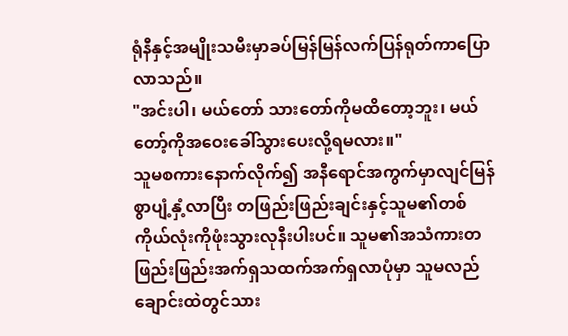ရုံနီနှင့်အမျိုးသမီးမှာခပ်မြန်မြန်လက်ပြန်ရုတ်ကာပြောလာသည်။
"အင်းပါ၊ မယ်တော် သားတော်ကိုမထိတော့ဘူး၊ မယ်တော့်ကိုအဝေးခေါ်သွားပေးလို့ရမလား။"
သူမစကားနောက်လိုက်၍ အနီရောင်အကွက်မှာလျင်မြန်စွာပျံ့နှံ့လာပြီး တဖြည်းဖြည်းချင်းနှင့်သူမ၏တစ်ကိုယ်လုံးကိုဖုံးသွားလုနီးပါးပင်။ သူမ၏အသံကားတဖြည်းဖြည်းအက်ရှသထက်အက်ရှလာပုံမှာ သူမလည်ချောင်းထဲတွင်သား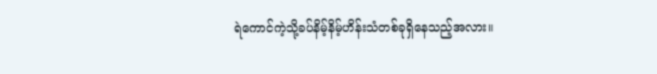ရဲကောင်ကဲ့သို့ခပ်နိမ့်နိမ့်ဟိန်းသံတစ်ခုရှိနေသည့်အလား။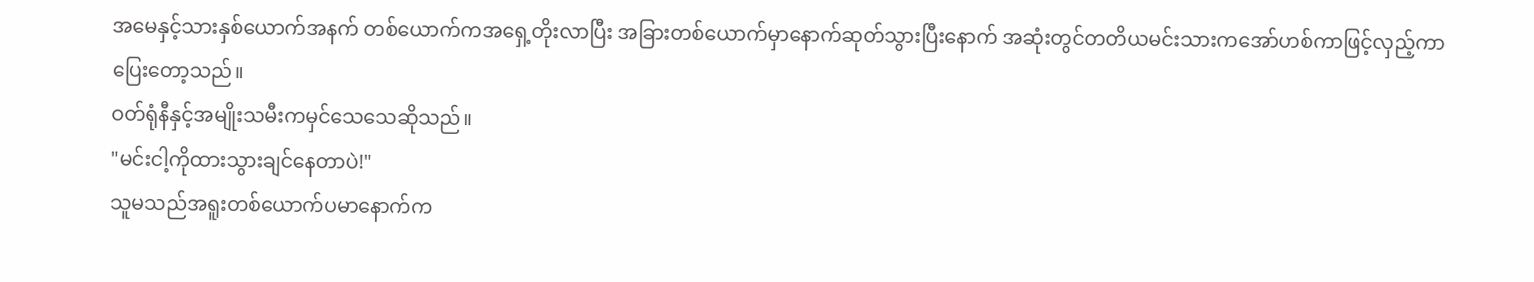အမေနှင့်သားနှစ်ယောက်အနက် တစ်ယောက်ကအရှေ့တိုးလာပြီး အခြားတစ်ယောက်မှာနောက်ဆုတ်သွားပြီးနောက် အဆုံးတွင်တတိယမင်းသားကအော်ဟစ်ကာဖြင့်လှည့်ကာပြေးတော့သည်။
ဝတ်ရုံနီနှင့်အမျိုးသမီးကမှင်သေသေဆိုသည်။
"မင်းငါ့ကိုထားသွားချင်နေတာပဲ!"
သူမသည်အရူးတစ်ယောက်ပမာနောက်က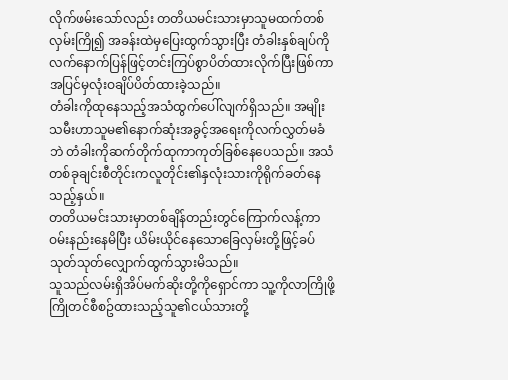လိုက်ဖမ်းသော်လည်း တတိယမင်းသားမှာသူမထက်တစ်လှမ်းကြို၍ အခန်းထဲမှပြေးထွက်သွားပြီး တံခါးနှစ်ချပ်ကိုလက်နောက်ပြန်ဖြင့်တင်းကြပ်စွာပိတ်ထားလိုက်ပြီးဖြစ်ကာ အပြင်မှလုံးဝချိပ်ပိတ်ထားခဲ့သည်။
တံခါးကိုထုနေသည့်အသံထွက်ပေါ်လျက်ရှိသည်။ အမျိုးသမီးဟာသူမ၏နောက်ဆုံးအခွင့်အရေးကိုလက်လွှတ်မခံဘဲ တံခါးကိုဆက်တိုက်ထုကာကုတ်ခြစ်နေပေသည်။ အသံတစ်ခုချင်းစီတိုင်းကလူတိုင်း၏နှလုံးသားကိုရိုက်ခတ်နေသည့်နှယ်။
တတိယမင်းသားမှာတစ်ချိန်တည်းတွင်ကြောက်လန့်ကာဝမ်းနည်းနေမိပြီး ယိမ်းယိုင်နေသောခြေလှမ်းတို့ဖြင့်ခပ်သုတ်သုတ်လျှောက်ထွက်သွားမိသည်။
သူသည်လမ်းရှိအိပ်မက်ဆိုးတို့ကိုရှောင်ကာ သူ့ကိုလာကြိုဖို့ကြိုတင်စီစဥ်ထားသည့်သူ၏ငယ်သားတို့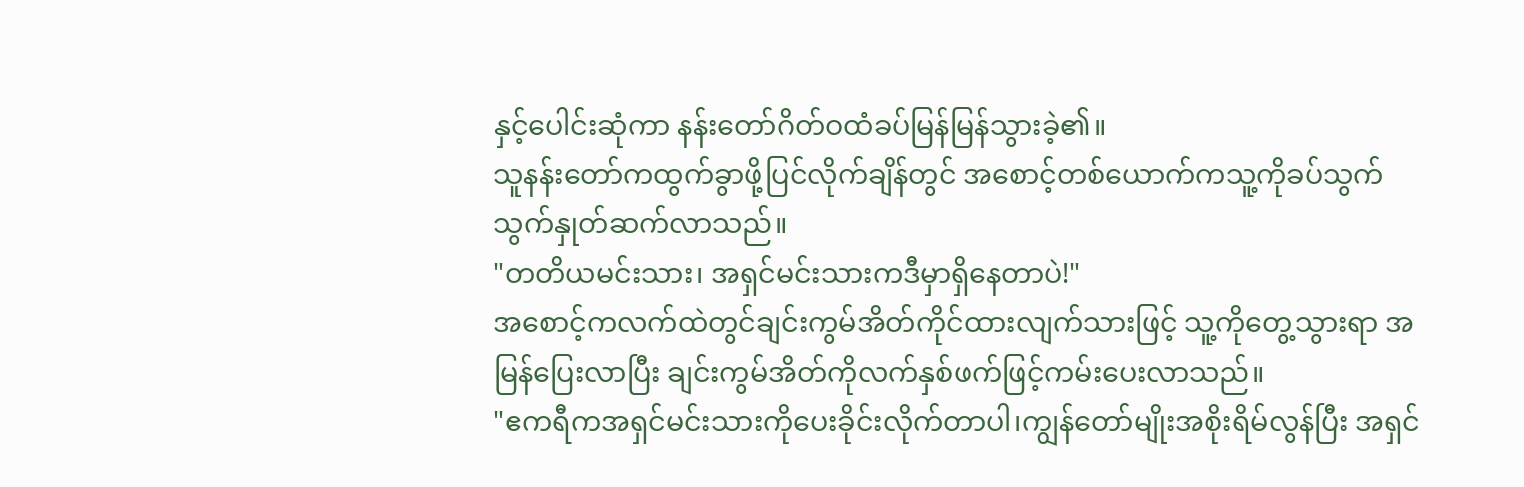နှင့်ပေါင်းဆုံကာ နန်းတော်ဂိတ်ဝထံခပ်မြန်မြန်သွားခဲ့၏။
သူနန်းတော်ကထွက်ခွာဖို့ပြင်လိုက်ချိန်တွင် အစောင့်တစ်ယောက်ကသူ့ကိုခပ်သွက်သွက်နှုတ်ဆက်လာသည်။
"တတိယမင်းသား၊ အရှင်မင်းသားကဒီမှာရှိနေတာပဲ!"
အစောင့်ကလက်ထဲတွင်ချင်းကွမ်အိတ်ကိုင်ထားလျက်သားဖြင့် သူ့ကိုတွေ့သွားရာ အမြန်ပြေးလာပြီး ချင်းကွမ်အိတ်ကိုလက်နှစ်ဖက်ဖြင့်ကမ်းပေးလာသည်။
"ဧကရီကအရှင်မင်းသားကိုပေးခိုင်းလိုက်တာပါ၊ကျွန်တော်မျိုးအစိုးရိမ်လွန်ပြီး အရှင်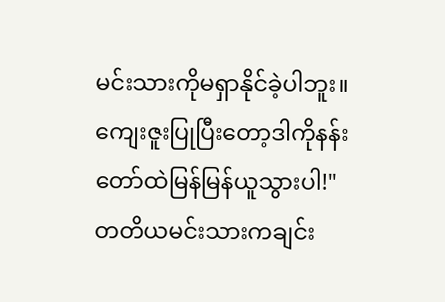မင်းသားကိုမရှာနိုင်ခဲ့ပါဘူး။ ကျေးဇူးပြုပြီးတော့ဒါကိုနန်းတော်ထဲမြန်မြန်ယူသွားပါ!"
တတိယမင်းသားကချင်း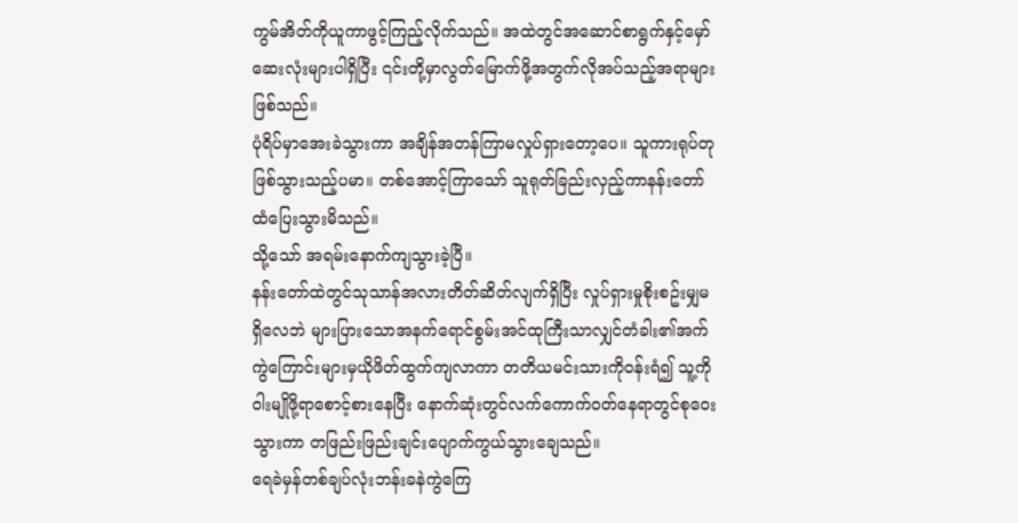ကွမ်အိတ်ကိုယူကာဖွင့်ကြည့်လိုက်သည်။ အထဲတွင်အဆောင်စာရွက်နှင့်မှော်ဆေးလုံးများပါရှိပြီး ၎င်းတို့မှာလွတ်မြောက်ဖို့အတွက်လိုအပ်သည့်အရာများဖြစ်သည်။
ပုံရိပ်မှာအေးခဲသွားကာ အချိန်အတန်ကြာမလှုပ်ရှားတော့ပေ။ သူကားရုပ်တုဖြစ်သွားသည့်ပမာ။ တစ်အောင့်ကြာသော် သူရုတ်ခြည်းလှည့်ကာနန်းတော်ထံပြေးသွားမိသည်။
သို့သော် အရမ်းနောက်ကျသွားခဲ့ပြီ။
နန်းတော်ထဲတွင်သုသာန်အလားတိတ်ဆိတ်လျက်ရှိပြီး လှုပ်ရှားမှုစိုးစဥ်းမျှမရှိလေဘဲ များပြားသောအနက်ရောင်စွမ်းအင်ထုကြီးသာလျှင်တံခါး၏အက်ကွဲကြောင်းများမှယိုဖိတ်ထွက်ကျလာကာ တတိယမင်းသားကိုဝန်းရံ၍ သူ့ကိုဝါးမျိုဖို့ရာစောင့်စားနေပြီး နောက်ဆုံးတွင်လက်ကောက်ဝတ်နေရာတွင်စုဝေးသွားကာ တဖြည်းဖြည်းချင်းပျောက်ကွယ်သွားချေသည်။
ရေခဲမှန်တစ်ချပ်လုံးဘန်းခနဲကွဲကြေ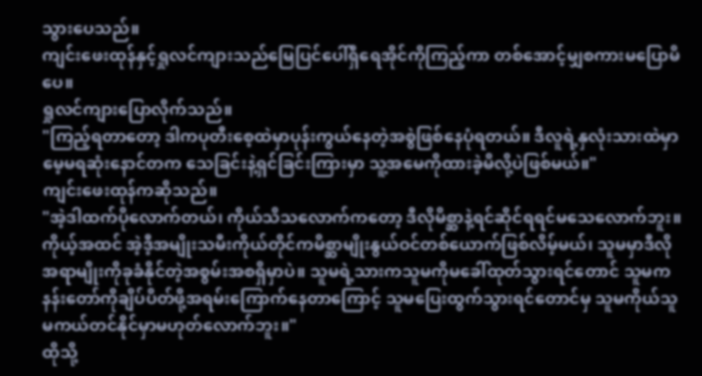သွားပေသည်။
ကျင်းဖေးထုန်နှင့်ရှုလင်ကျားသည်မြေပြင်ပေါ်ရှိရေအိုင်ကိုကြည့်ကာ တစ်အောင့်မျှစကားမပြောမိပေ။
ရှုလင်ကျားပြောလိုက်သည်။
"ကြည့်ရတာတော့ ဒါကပုတီးစေ့ထဲမှာပုန်းကွယ်နေတဲ့အစွဲဖြစ်နေပုံရတယ်။ ဒီလူရဲ့နှလုံးသားထဲမှာမေ့မရဆုံးနောင်တက သေခြင်းနဲ့ရှင်ခြင်းကြားမှာ သူ့အမေကိုထားခဲ့မိလို့ပဲဖြစ်မယ်။"
ကျင်းဖေးထုန်ကဆိုသည်။
"အဲ့ဒါထက်ပိုလောက်တယ်၊ ကိုယ်သိသလောက်ကတော့ ဒီလိုမိစ္ဆာနဲ့ရင်ဆိုင်ရရင်မသေလောက်ဘူး။ ကိုယ့်အထင် အဲ့ဒီ့အမျိုးသမီးကိုယ်တိုင်ကမိစ္ဆာမျိုးနွယ်ဝင်တစ်ယောက်ဖြစ်လိမ့်မယ်၊ သူမမှာဒီလိုအရာမျိုးကိုခုခံနိုင်တဲ့အစွမ်းအစရှိမှာပဲ။ သူမရဲ့သားကသူမကိုမခေါ်ထုတ်သွားရင်တောင် သူမကနန်းတော်ကိုချိပ်ပိတ်ဖို့အရမ်းကြောက်နေတာကြောင့် သူမပြေးထွက်သွားရင်တောင်မှ သူမကိုယ်သူမကယ်တင်နိုင်မှာမဟုတ်လောက်ဘူး။"
ထိုသို့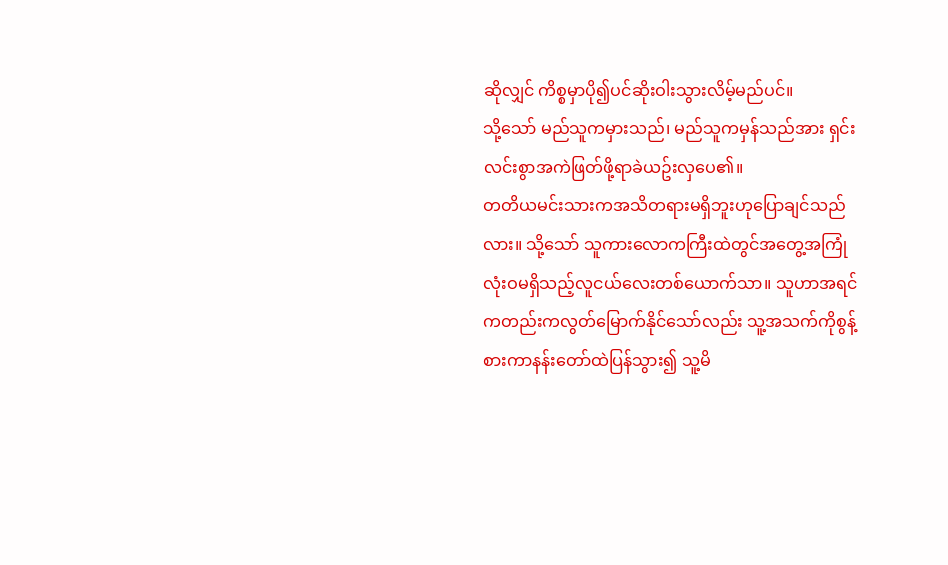ဆိုလျှင် ကိစ္စမှာပို၍ပင်ဆိုးဝါးသွားလိမ့်မည်ပင်။
သို့သော် မည်သူကမှားသည်၊ မည်သူကမှန်သည်အား ရှင်းလင်းစွာအကဲဖြတ်ဖို့ရာခဲယဥ်းလှပေ၏။
တတိယမင်းသားကအသိတရားမရှိဘူးဟုပြောချင်သည်လား။ သို့သော် သူကားလောကကြီးထဲတွင်အတွေ့အကြုံလုံးဝမရှိသည့်လူငယ်လေးတစ်ယောက်သာ။ သူဟာအရင်ကတည်းကလွတ်မြောက်နိုင်သော်လည်း သူ့အသက်ကိုစွန့်စားကာနန်းတော်ထဲပြန်သွား၍ သူ့မိ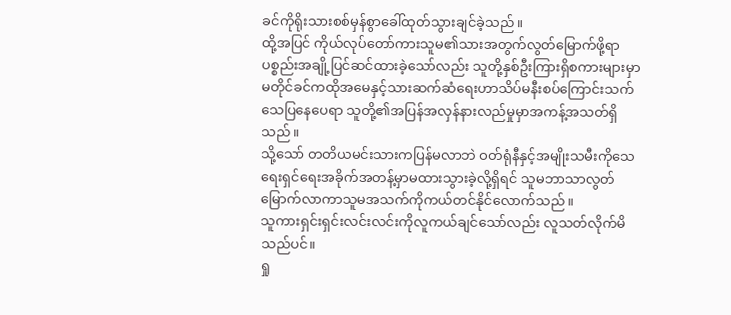ခင်ကိုရိုးသားစစ်မှန်စွာခေါ်ထုတ်သွားချင်ခဲ့သည်။
ထို့အပြင် ကိုယ်လုပ်တော်ကားသူမ၏သားအတွက်လွတ်မြောက်ဖို့ရာပစ္စည်းအချို့ပြင်ဆင်ထားခဲ့သော်လည်း သူတို့နှစ်ဦးကြားရှိစကားများမှာ မတိုင်ခင်ကထိုအမေနှင့်သားဆက်ဆံရေးဟာသိပ်မနီးစပ်ကြောင်းသက်သေပြနေပေရာ သူတို့၏အပြန်အလှန်နားလည်မှုမှာအကန့်အသတ်ရှိသည်။
သို့သော် တတိယမင်းသားကပြန်မလာဘဲ ဝတ်ရုံနီနှင့်အမျိုးသမီးကိုသေရေးရှင်ရေးအခိုက်အတန့်မှာမထားသွားခဲ့လို့ရှိရင် သူမဘာသာလွတ်မြောက်လာကာသူမအသက်ကိုကယ်တင်နိုင်လောက်သည်။
သူကားရှင်းရှင်းလင်းလင်းကိုလူကယ်ချင်သော်လည်း လူသတ်လိုက်မိသည်ပင်။
ရှု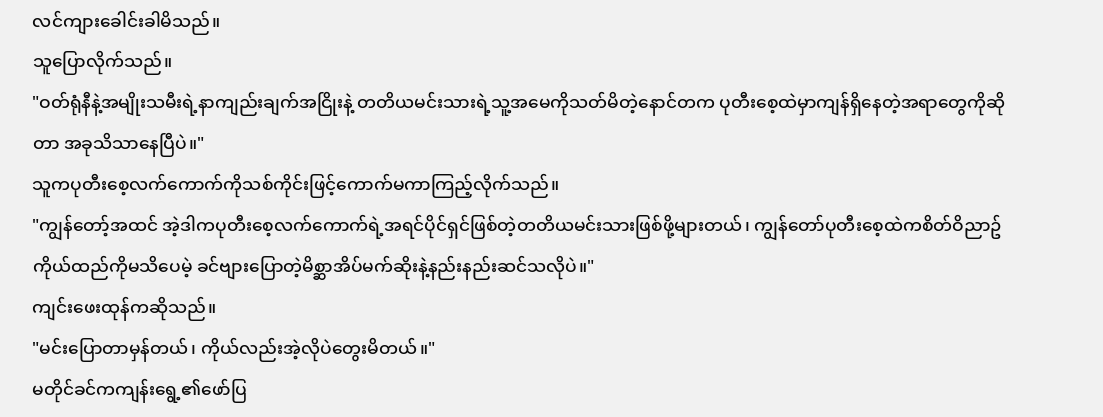လင်ကျားခေါင်းခါမိသည်။
သူပြောလိုက်သည်။
"ဝတ်ရုံနီနဲ့အမျိုးသမီးရဲ့နာကျည်းချက်အငြိုးနဲ့ တတိယမင်းသားရဲ့သူ့အမေကိုသတ်မိတဲ့နောင်တက ပုတီးစေ့ထဲမှာကျန်ရှိနေတဲ့အရာတွေကိုဆိုတာ အခုသိသာနေပြီပဲ။"
သူကပုတီးစေ့လက်ကောက်ကိုသစ်ကိုင်းဖြင့်ကောက်မကာကြည့်လိုက်သည်။
"ကျွန်တော့်အထင် အဲ့ဒါကပုတီးစေ့လက်ကောက်ရဲ့အရင်ပိုင်ရှင်ဖြစ်တဲ့တတိယမင်းသားဖြစ်ဖို့များတယ်၊ ကျွန်တော်ပုတီးစေ့ထဲကစိတ်ဝိညာဥ်ကိုယ်ထည်ကိုမသိပေမဲ့ ခင်ဗျားပြောတဲ့မိစ္ဆာအိပ်မက်ဆိုးနဲ့နည်းနည်းဆင်သလိုပဲ။"
ကျင်းဖေးထုန်ကဆိုသည်။
"မင်းပြောတာမှန်တယ်၊ ကိုယ်လည်းအဲ့လိုပဲတွေးမိတယ်။"
မတိုင်ခင်ကကျန်းရွေ့၏ဖော်ပြ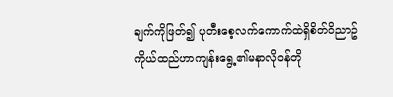ချက်ကိုဖြတ်၍ ပုတီးစေ့လက်ကောက်ထဲရှိစိတ်ဝိညာဥ်ကိုယ်ထည်ဟာကျန်းရွေ့၏မနာလိုဝန်တို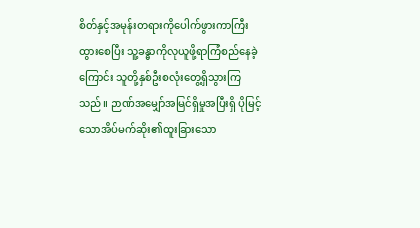စိတ်နှင့်အမုန်းတရားကိုပေါက်ဖွားကာကြီးထွားစေပြီး သူ့ခန္ဓာကိုလုယူဖို့ရာကြံစည်နေခဲ့ကြောင်း သူတို့နှစ်ဦးစလုံးတွေ့ရှိသွားကြသည်။ ဉာဏ်အမျှော်အမြင်ရှိမှုအပြီးရှိ ပိုမြင့်သောအိပ်မက်ဆိုး၏ထူးခြားသော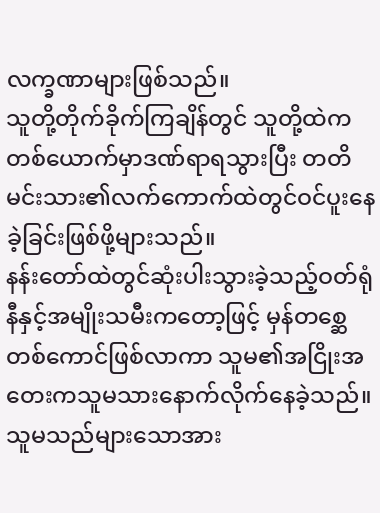လက္ခဏာများဖြစ်သည်။
သူတို့တိုက်ခိုက်ကြချိန်တွင် သူတို့ထဲကတစ်ယောက်မှာဒဏ်ရာရသွားပြီး တတိမင်းသား၏လက်ကောက်ထဲတွင်ဝင်ပူးနေခဲ့ခြင်းဖြစ်ဖို့များသည်။
နန်းတော်ထဲတွင်ဆုံးပါးသွားခဲ့သည့်ဝတ်ရုံနီနှင့်အမျိုးသမီးကတော့ဖြင့် မှန်တစ္ဆေတစ်ကောင်ဖြစ်လာကာ သူမ၏အငြိုးအတေးကသူမသားနောက်လိုက်နေခဲ့သည်။ သူမသည်များသောအား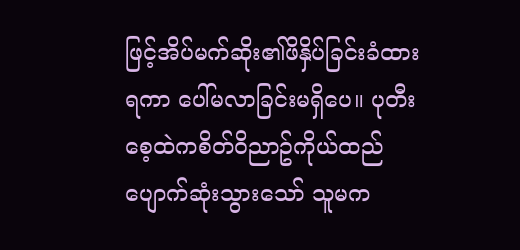ဖြင့်အိပ်မက်ဆိုး၏ဖိနှိပ်ခြင်းခံထားရကာ ပေါ်မလာခြင်းမရှိပေ။ ပုတီးစေ့ထဲကစိတ်ဝိညာဥ်ကိုယ်ထည်ပျောက်ဆုံးသွားသော် သူမက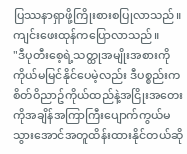ပြဿနာရှာဖို့ကြိုးစားစပြုလာသည်။
ကျင်းဖေးထုန်ကပြောလာသည်။
"ဒီပုတီးစေ့ရဲ့သတ္ထုအမျိုးအစားကိုကိုယ်မမြင်နိုင်ပေမဲ့လည်း ဒီပစ္စည်းကစိတ်ဝိညာဥ်ကိုယ်ထည်နဲ့အငြိုးအတေးကိုအချိန်အကြာကြီးပျောက်ကွယ်မသွားအောင်အတူထိန်းထားနိုင်တယ်ဆို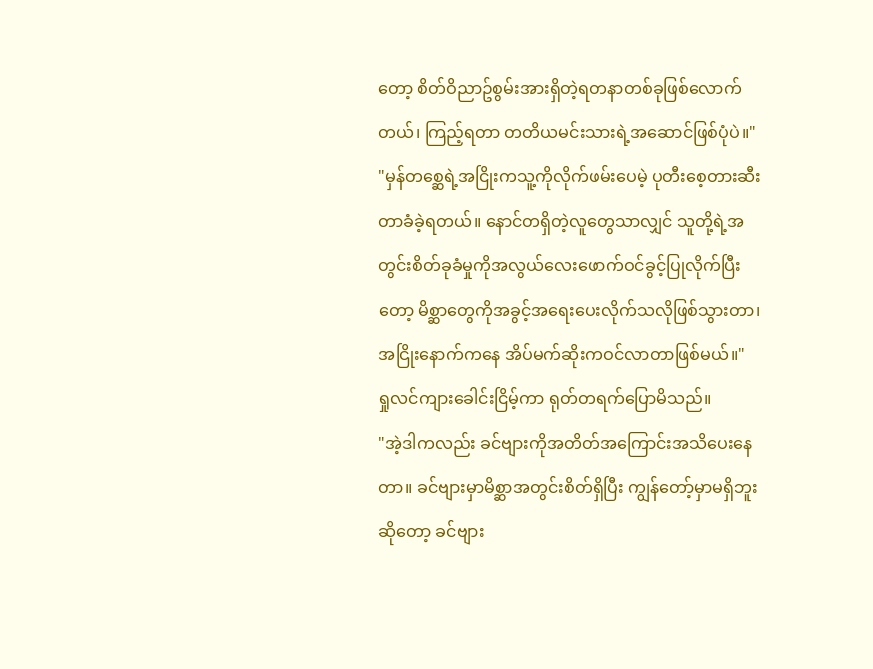တော့ စိတ်ဝိညာဥ်စွမ်းအားရှိတဲ့ရတနာတစ်ခုဖြစ်လောက်တယ်၊ ကြည့်ရတာ တတိယမင်းသားရဲ့အဆောင်ဖြစ်ပုံပဲ။"
"မှန်တစ္ဆေရဲ့အငြိုးကသူ့ကိုလိုက်ဖမ်းပေမဲ့ ပုတီးစေ့တားဆီးတာခံခဲ့ရတယ်။ နောင်တရှိတဲ့လူတွေသာလျှင် သူတို့ရဲ့အတွင်းစိတ်ခုခံမှုကိုအလွယ်လေးဖောက်ဝင်ခွင့်ပြုလိုက်ပြီးတော့ မိစ္ဆာတွေကိုအခွင့်အရေးပေးလိုက်သလိုဖြစ်သွားတာ၊ အငြိုးနောက်ကနေ အိပ်မက်ဆိုးကဝင်လာတာဖြစ်မယ်။"
ရှုလင်ကျားခေါင်းငြိမ့်ကာ ရုတ်တရက်ပြောမိသည်။
"အဲ့ဒါကလည်း ခင်ဗျားကိုအတိတ်အကြောင်းအသိပေးနေတာ။ ခင်ဗျားမှာမိစ္ဆာအတွင်းစိတ်ရှိပြီး ကျွန်တော့်မှာမရှိဘူးဆိုတော့ ခင်ဗျား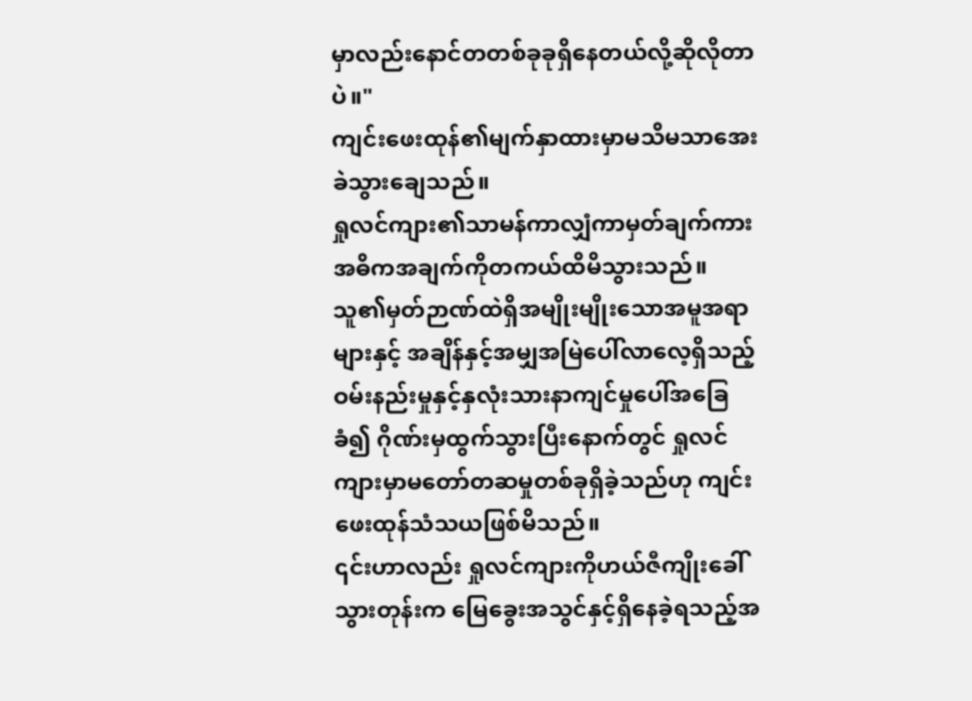မှာလည်းနောင်တတစ်ခုခုရှိနေတယ်လို့ဆိုလိုတာပဲ။"
ကျင်းဖေးထုန်၏မျက်နှာထားမှာမသိမသာအေးခဲသွားချေသည်။
ရှုလင်ကျား၏သာမန်ကာလျှံကာမှတ်ချက်ကား အဓိကအချက်ကိုတကယ်ထိမိသွားသည်။
သူ၏မှတ်ဉာဏ်ထဲရှိအမျိုးမျိုးသောအမူအရာများနှင့် အချိန်နှင့်အမျှအမြဲပေါ်လာလေ့ရှိသည့်ဝမ်းနည်းမှုနှင့်နှလုံးသားနာကျင်မှုပေါ်အခြေခံ၍ ဂိုဏ်းမှထွက်သွားပြီးနောက်တွင် ရှုလင်ကျားမှာမတော်တဆမှုတစ်ခုရှိခဲ့သည်ဟု ကျင်းဖေးထုန်သံသယဖြစ်မိသည်။
၎င်းဟာလည်း ရှုလင်ကျားကိုဟယ်ဇီကျိုးခေါ်သွားတုန်းက မြေခွေးအသွင်နှင့်ရှိနေခဲ့ရသည့်အ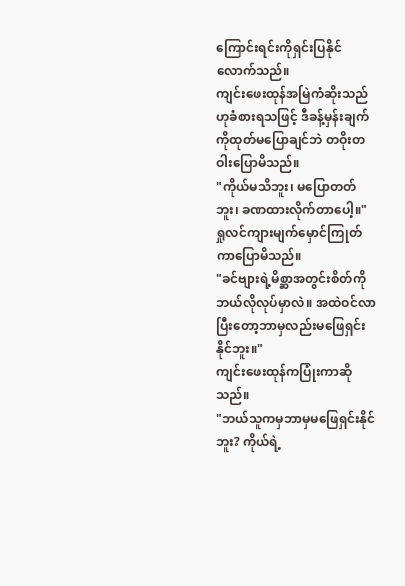ကြောင်းရင်းကိုရှင်းပြနိုင်လောက်သည်။
ကျင်းဖေးထုန်အမြဲကံဆိုးသည်ဟုခံစားရသဖြင့် ဒီခန့်မှန်းချက်ကိုထုတ်မပြောချင်ဘဲ တဝိုးတဝါးပြောမိသည်။
"ကိုယ်မသိဘူး၊ မပြောတတ်ဘူး၊ ခဏထားလိုက်တာပေါ့။"
ရှုလင်ကျားမျက်မှောင်ကြုတ်ကာပြောမိသည်။
"ခင်ဗျားရဲ့မိစ္ဆာအတွင်းစိတ်ကိုဘယ်လိုလုပ်မှာလဲ။ အထဲဝင်လာပြီးတော့ဘာမှလည်းမဖြေရှင်းနိုင်ဘူး။"
ကျင်းဖေးထုန်ကပြုံးကာဆိုသည်။
"ဘယ်သူကမှဘာမှမဖြေရှင်းနိုင်ဘူး? ကိုယ်ရဲ့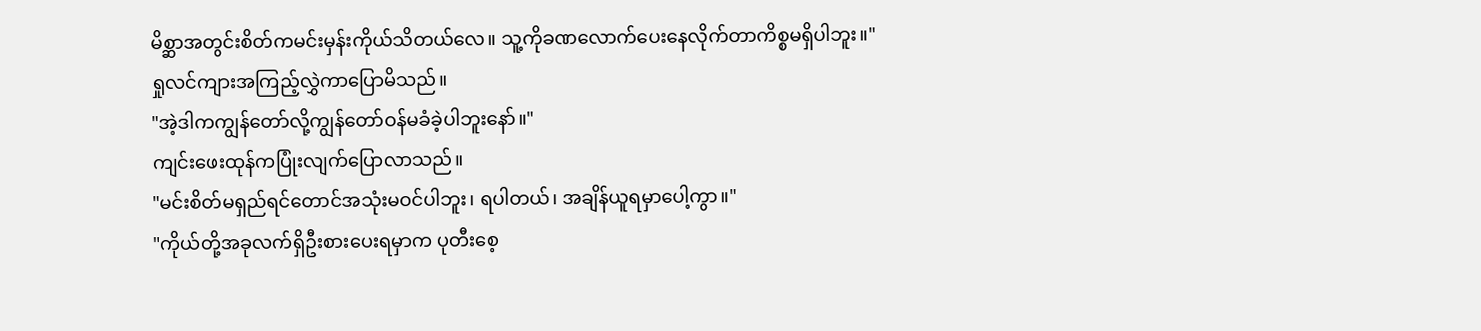မိစ္ဆာအတွင်းစိတ်ကမင်းမှန်းကိုယ်သိတယ်လေ။ သူ့ကိုခဏလောက်ပေးနေလိုက်တာကိစ္စမရှိပါဘူး။"
ရှုလင်ကျားအကြည့်လွှဲကာပြောမိသည်။
"အဲ့ဒါကကျွန်တော်လို့ကျွန်တော်ဝန်မခံခဲ့ပါဘူးနော်။"
ကျင်းဖေးထုန်ကပြုံးလျက်ပြောလာသည်။
"မင်းစိတ်မရှည်ရင်တောင်အသုံးမဝင်ပါဘူး၊ ရပါတယ်၊ အချိန်ယူရမှာပေါ့ကွာ။"
"ကိုယ်တို့အခုလက်ရှိဦးစားပေးရမှာက ပုတီးစေ့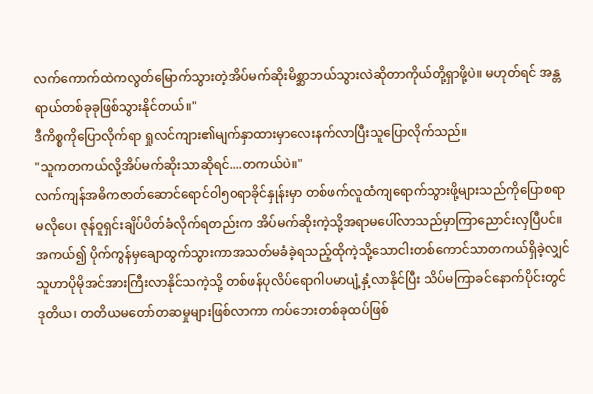လက်ကောက်ထဲကလွတ်မြောက်သွားတဲ့အိပ်မက်ဆိုးမိစ္ဆာဘယ်သွားလဲဆိုတာကိုယ်တို့ရှာဖို့ပဲ။ မဟုတ်ရင် အန္တရာယ်တစ်ခုခုဖြစ်သွားနိုင်တယ်။"
ဒီကိစ္စကိုပြောလိုက်ရာ ရှုလင်ကျား၏မျက်နှာထားမှာလေးနက်လာပြီးသူပြောလိုက်သည်။
"သူကတကယ်လို့အိပ်မက်ဆိုးသာဆိုရင်....တကယ်ပဲ။"
လက်ကျန်အဓိကဇာတ်ဆောင်ရောင်ဝါ၅၀ရာခိုင်နှုန်းမှာ တစ်ဖက်လူထံကျရောက်သွားဖို့များသည်ကိုပြောစရာမလိုပေ၊ ဇုန်ဝူရှင်းချိပ်ပိတ်ခံလိုက်ရတည်းက အိပ်မက်ဆိုးကဲ့သို့အရာမပေါ်လာသည်မှာကြာညောင်းလှပြီပင်။
အကယ်၍ ပိုက်ကွန်မှချောထွက်သွားကာအသတ်မခံခဲ့ရသည့်ထိုကဲ့သို့သောငါးတစ်ကောင်သာတကယ်ရှိခဲ့လျှင် သူဟာပိုမိုအင်အားကြီးလာနိုင်သကဲ့သို့ တစ်ဖန်ပုလိပ်ရောဂါပမာပျံ့နှံ့လာနိုင်ပြီး သိပ်မကြာခင်နောက်ပိုင်းတွင် ဒုတိယ၊ တတိယမတော်တဆမှုများဖြစ်လာကာ ကပ်ဘေးတစ်ခုထပ်ဖြစ်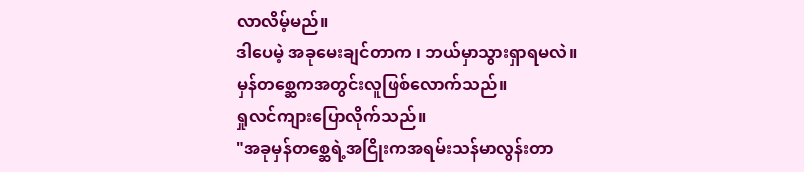လာလိမ့်မည်။
ဒါပေမဲ့ အခုမေးချင်တာက ၊ ဘယ်မှာသွားရှာရမလဲ။
မှန်တစ္ဆေကအတွင်းလူဖြစ်လောက်သည်။
ရှုလင်ကျားပြောလိုက်သည်။
"အခုမှန်တစ္ဆေရဲ့အငြိုးကအရမ်းသန်မာလွန်းတာ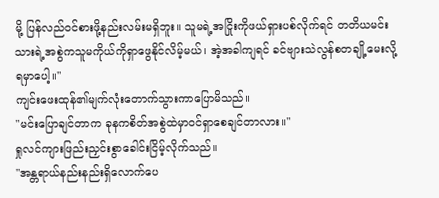မို့ ပြန်လည်ဝင်စားဖို့နည်းလမ်းမရှိဘူး။ သူမရဲ့အငြိုးကိုဖယ်ရှားပစ်လိုက်ရင် တတိယမင်းသားရဲ့အစွဲကသူမကိုယ်ကိုရှာဖွေနိုင်လိမ့်မယ်၊ အဲ့အခါကျရင် ခင်ဗျားသဲလွန်စတချို့မေးလို့ရမှာပေါ့။"
ကျင်းဖေးထုန်၏မျက်လုံးတောက်သွားကာပြောမိသည်။
"မင်းပြောချင်တာက ခုနကစိတ်အစွဲထဲမှာဝင်ရှာစေချင်တာလား။"
ရှုလင်ကျားဖြည်းညှင်းစွာခေါင်းငြိမ့်လိုက်သည်။
"အန္တရာယ်နည်းနည်းရှိလောက်ပေ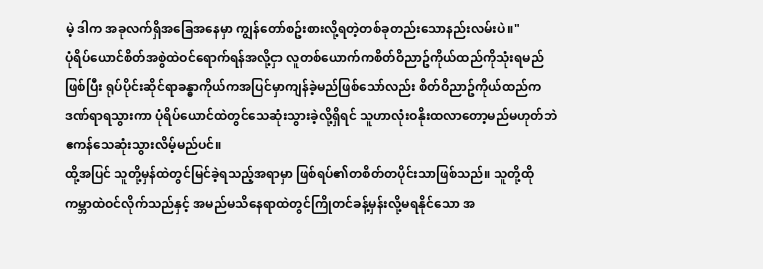မဲ့ ဒါက အခုလက်ရှိအခြေအနေမှာ ကျွန်တော်စဥ်းစားလို့ရတဲ့တစ်ခုတည်းသောနည်းလမ်းပဲ။"
ပုံရိပ်ယောင်စိတ်အစွဲထဲဝင်ရောက်ရန်အလို့ငှာ လူတစ်ယောက်ကစိတ်ဝိညာဥ်ကိုယ်ထည်ကိုသုံးရမည်ဖြစ်ပြီး ရုပ်ပိုင်းဆိုင်ရာခန္ဓာကိုယ်ကအပြင်မှာကျန်ခဲ့မည်ဖြစ်သော်လည်း စိတ်ဝိညာဥ်ကိုယ်ထည်ကဒဏ်ရာရသွားကာ ပုံရိပ်ယောင်ထဲတွင်သေဆုံးသွားခဲ့လို့ရှိရင် သူဟာလုံးဝနိုးထလာတော့မည်မဟုတ်ဘဲ ဧကန်သေဆုံးသွားလိမ့်မည်ပင်။
ထို့အပြင် သူတို့မှန်ထဲတွင်မြင်ခဲ့ရသည့်အရာမှာ ဖြစ်ရပ်၏တစိတ်တပိုင်းသာဖြစ်သည်။ သူတို့ထိုကမ္ဘာထဲဝင်လိုက်သည်နှင့် အမည်မသိနေရာထဲတွင်ကြိုတင်ခန့်မှန်းလို့မရနိုင်သော အ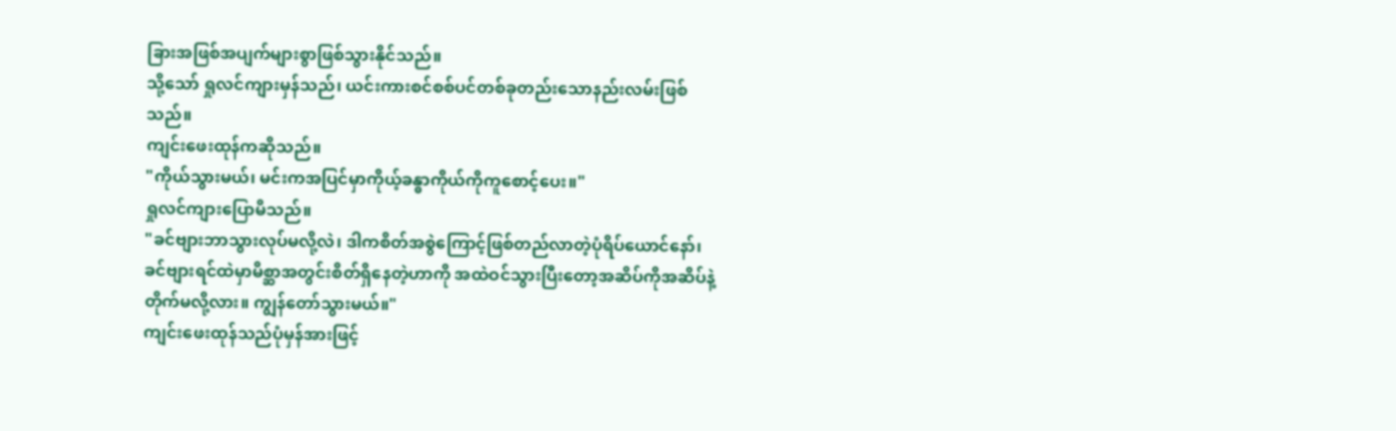ခြားအဖြစ်အပျက်များစွာဖြစ်သွားနိုင်သည်။
သို့သော် ရှုလင်ကျားမှန်သည်၊ ယင်းကားစင်စစ်ပင်တစ်ခုတည်းသောနည်းလမ်းဖြစ်သည်။
ကျင်းဖေးထုန်ကဆိုသည်။
"ကိုယ်သွားမယ်၊ မင်းကအပြင်မှာကိုယ့်ခန္ဓာကိုယ်ကိုကူစောင့်ပေး။"
ရှုလင်ကျားပြောမိသည်။
"ခင်ဗျားဘာသွားလုပ်မလို့လဲ၊ ဒါကစိတ်အစွဲကြောင့်ဖြစ်တည်လာတဲ့ပုံရိပ်ယောင်နော်၊ ခင်ဗျားရင်ထဲမှာမိစ္ဆာအတွင်းစိတ်ရှိနေတဲ့ဟာကို အထဲဝင်သွားပြီးတော့အဆိပ်ကိုအဆိပ်နဲ့တိုက်မလို့လား။ ကျွန်တော်သွားမယ်။"
ကျင်းဖေးထုန်သည်ပုံမှန်အားဖြင့်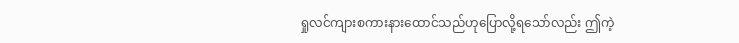ရှုလင်ကျားစကားနားထောင်သည်ဟုပြောလို့ရသော်လည်း ဤကဲ့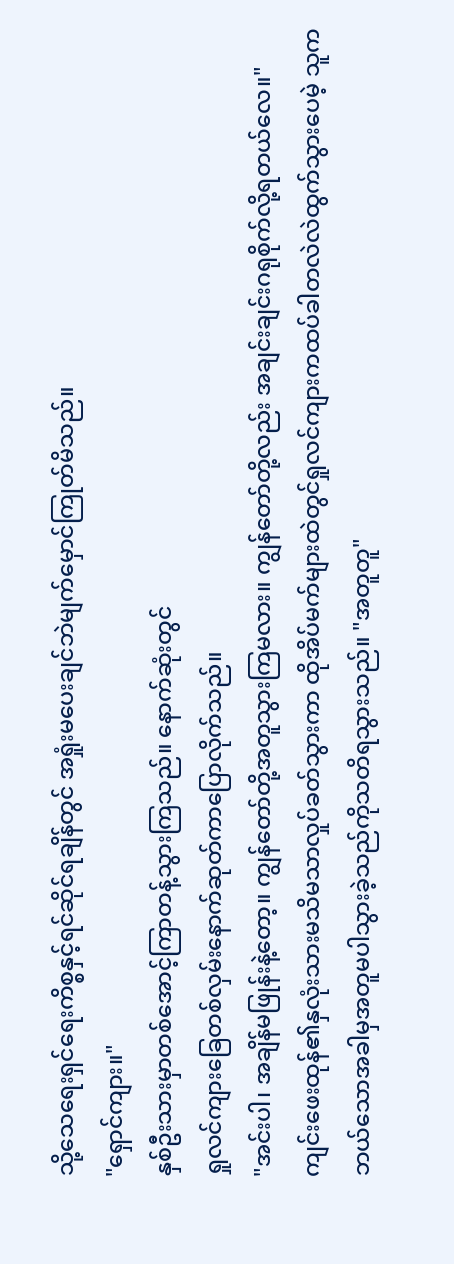သို့သေရေးရှင်ရေးကိစ္စနှင့်ရင်ဆိုင်ရချိန်တွင် အရှုံးမပေးချင်ဘဲမျက်မှောင်ကြုတ်မိသည်။
"ရှောင်ကျား။"
နှစ်ဦးသားမှာတစ်အောင့်ကြာတန့်သွားကြသည်။ နောက်ဆုံးတွင်
ရှုလင်ကျားခြေတစ်လှမ်းနောက်ဆုတ်ကာပြောလိုက်သည်။
"အင်းပါ၊ အချိန်မဖြုန်းနဲ့တော့။ ကျွန်တော်တို့အတူသွားကြမလား။ ကျွန်တော်တို့လည်း အချင်းချင်းဂရုစိုက်လို့ရတယ်လေ။"
ကျင်းဖေးထုန်၏နှလုံးသားမသိမသာလှုပ်ခတ်သွားကာ ထိုအိပ်မက်များထဲတွင်ရှုလင်ကျားကထပ်ခါတလဲလဲထွက်သွားပေမဲ့ သူကဘယ်သောအခါမှအတူမပါသွားခဲ့သည်ကိုသတိရသွားသည်။ "အတူတူ"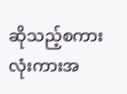ဆိုသည့်စကားလုံးကားအ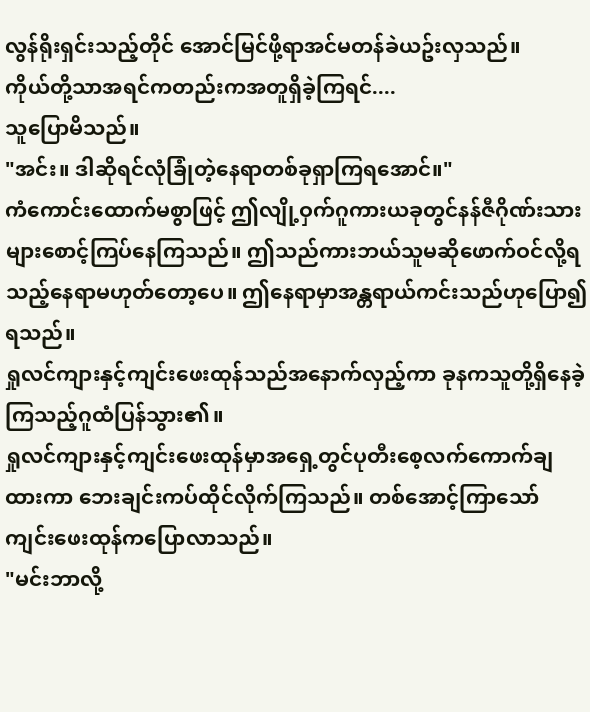လွန်ရိုးရှင်းသည့်တိုင် အောင်မြင်ဖို့ရာအင်မတန်ခဲယဥ်းလှသည်။
ကိုယ်တို့သာအရင်ကတည်းကအတူရှိခဲ့ကြရင်....
သူပြောမိသည်။
"အင်း။ ဒါဆိုရင်လုံခြုံတဲ့နေရာတစ်ခုရှာကြရအောင်။"
ကံကောင်းထောက်မစွာဖြင့် ဤလျို့ဝှက်ဂူကားယခုတွင်နန်ဇီဂိုဏ်းသားများစောင့်ကြပ်နေကြသည်။ ဤသည်ကားဘယ်သူမဆိုဖောက်ဝင်လို့ရသည့်နေရာမဟုတ်တော့ပေ။ ဤနေရာမှာအန္တရာယ်ကင်းသည်ဟုပြော၍ရသည်။
ရှုလင်ကျားနှင့်ကျင်းဖေးထုန်သည်အနောက်လှည့်ကာ ခုနကသူတို့ရှိနေခဲ့ကြသည့်ဂူထံပြန်သွား၏။
ရှုလင်ကျားနှင့်ကျင်းဖေးထုန်မှာအရှေ့တွင်ပုတီးစေ့လက်ကောက်ချထားကာ ဘေးချင်းကပ်ထိုင်လိုက်ကြသည်။ တစ်အောင့်ကြာသော်ကျင်းဖေးထုန်ကပြောလာသည်။
"မင်းဘာလို့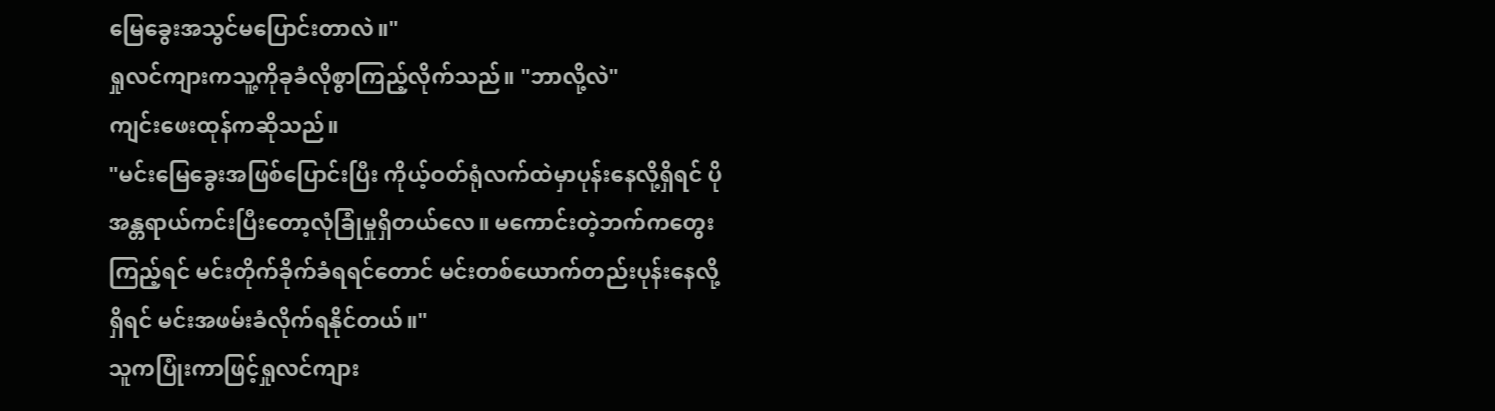မြေခွေးအသွင်မပြောင်းတာလဲ။"
ရှုလင်ကျားကသူ့ကိုခုခံလိုစွာကြည့်လိုက်သည်။ "ဘာလို့လဲ"
ကျင်းဖေးထုန်ကဆိုသည်။
"မင်းမြေခွေးအဖြစ်ပြောင်းပြီး ကိုယ့်ဝတ်ရုံလက်ထဲမှာပုန်းနေလို့ရှိရင် ပိုအန္တရာယ်ကင်းပြီးတော့လုံခြုံမှုရှိတယ်လေ။ မကောင်းတဲ့ဘက်ကတွေးကြည့်ရင် မင်းတိုက်ခိုက်ခံရရင်တောင် မင်းတစ်ယောက်တည်းပုန်းနေလို့ရှိရင် မင်းအဖမ်းခံလိုက်ရနိုင်တယ်။"
သူကပြုံးကာဖြင့်ရှုလင်ကျား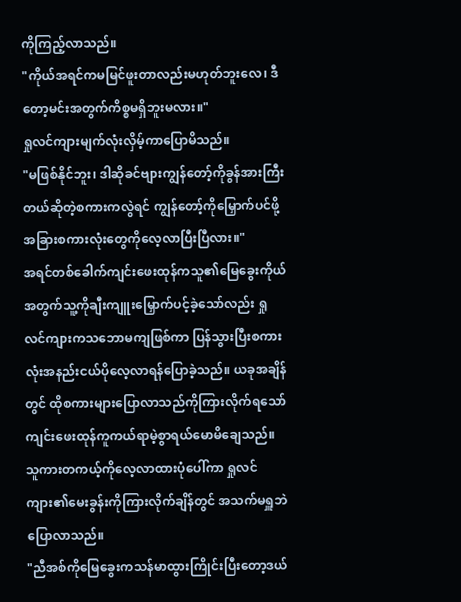ကိုကြည့်လာသည်။
"ကိုယ်အရင်ကမမြင်ဖူးတာလည်းမဟုတ်ဘူးလေ၊ ဒီတော့မင်းအတွက်ကိစ္စမရှိဘူးမလား။"
ရှုလင်ကျားမျက်လုံးလှိမ့်ကာပြောမိသည်။
"မဖြစ်နိုင်ဘူး၊ ဒါဆိုခင်ဗျားကျွန်တော့်ကိုခွန်အားကြီးတယ်ဆိုတဲ့စကားကလွဲရင် ကျွန်တော့်ကိုမြှောက်ပင်ဖို့အခြားစကားလုံးတွေကိုလေ့လာပြီးပြီလား။"
အရင်တစ်ခေါက်ကျင်းဖေးထုန်ကသူ၏မြေခွေးကိုယ်အတွက်သူ့ကိုချီးကျူးမြှောက်ပင့်ခဲ့သော်လည်း ရှုလင်ကျားကသဘောမကျဖြစ်ကာ ပြန်သွားပြီးစကားလုံးအနည်းငယ်ပိုလေ့လာရန်ပြောခဲ့သည်။ ယခုအချိန်တွင် ထိုစကားများပြောလာသည်ကိုကြားလိုက်ရသော် ကျင်းဖေးထုန်ကူကယ်ရာမဲ့စွာရယ်မောမိချေသည်။
သူကားတကယ့်ကိုလေ့လာထားပုံပေါ်ကာ ရှုလင်ကျား၏မေးခွန်းကိုကြားလိုက်ချိန်တွင် အသက်မရှူဘဲပြောလာသည်။
"ညီအစ်ကိုမြေခွေးကသန်မာထွားကြိုင်းပြီးတော့ဒယ်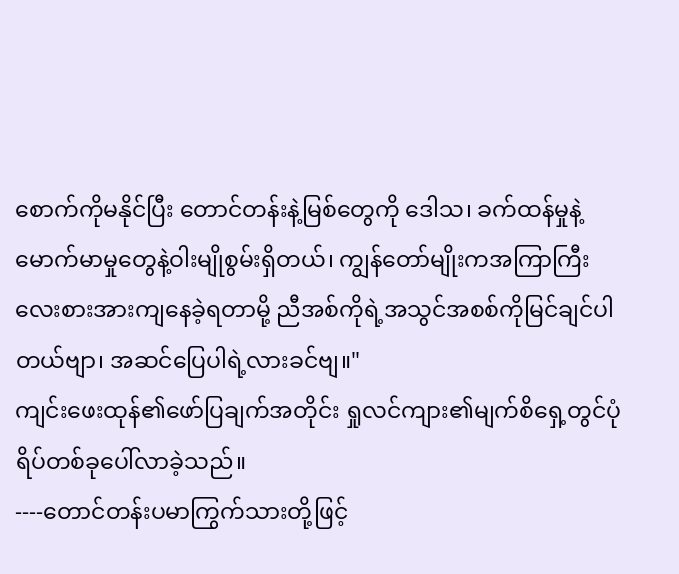စောက်ကိုမနိုင်ပြီး တောင်တန်းနဲ့မြစ်တွေကို ဒေါသ၊ ခက်ထန်မှုနဲ့မောက်မာမှုတွေနဲ့ဝါးမျိုစွမ်းရှိတယ်၊ ကျွန်တော်မျိုးကအကြာကြီးလေးစားအားကျနေခဲ့ရတာမို့ ညီအစ်ကိုရဲ့အသွင်အစစ်ကိုမြင်ချင်ပါတယ်ဗျာ၊ အဆင်ပြေပါရဲ့လားခင်ဗျ။"
ကျင်းဖေးထုန်၏ဖော်ပြချက်အတိုင်း ရှုလင်ကျား၏မျက်စိရှေ့တွင်ပုံရိပ်တစ်ခုပေါ်လာခဲ့သည်။
----တောင်တန်းပမာကြွက်သားတို့ဖြင့်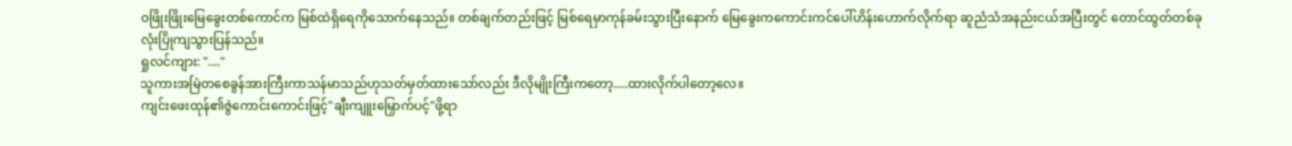ဝဖြိုးဖြိုးမြေခွေးတစ်ကောင်က မြစ်ထဲရှိရေကိုသောက်နေသည်။ တစ်ချက်တည်းဖြင့် မြစ်ရေမှာကုန်ခမ်းသွားပြီးနောက် မြေခွေးကကောင်းကင်ပေါ်ဟိန်းဟောက်လိုက်ရာ ဆူညံသံအနည်းငယ်အပြီးတွင် တောင်ထွတ်တစ်ခုလုံးပြိုကျသွားပြန်သည်။
ရှုလင်ကျား: "...."
သူကားအမြဲတစေခွန်အားကြီးကာသန်မာသည်ဟုသတ်မှတ်ထားသော်လည်း ဒီလိုမျိုးကြီးကတော့.....ထားလိုက်ပါတော့လေ။
ကျင်းဖေးထုန်၏ဇွဲကောင်းကောင်းဖြင့်"ချီးကျူးမြှောက်ပင့်"ဖို့ရာ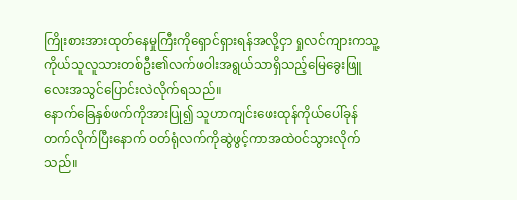ကြိုးစားအားထုတ်နေမှုကြီးကိုရှောင်ရှားရန်အလို့ငှာ ရှုလင်ကျားကသူ့ကိုယ်သူလူသားတစ်ဦး၏လက်ဖဝါးအရွယ်သာရှိသည့်မြေခွေးဖြူလေးအသွင်ပြောင်းလဲလိုက်ရသည်။
နောက်ခြေနှစ်ဖက်ကိုအားပြု၍ သူဟာကျင်းဖေးထုန်ကိုယ်ပေါ်ခုန်တက်လိုက်ပြီးနောက် ဝတ်ရုံလက်ကိုဆွဲဖွင့်ကာအထဲဝင်သွားလိုက်သည်။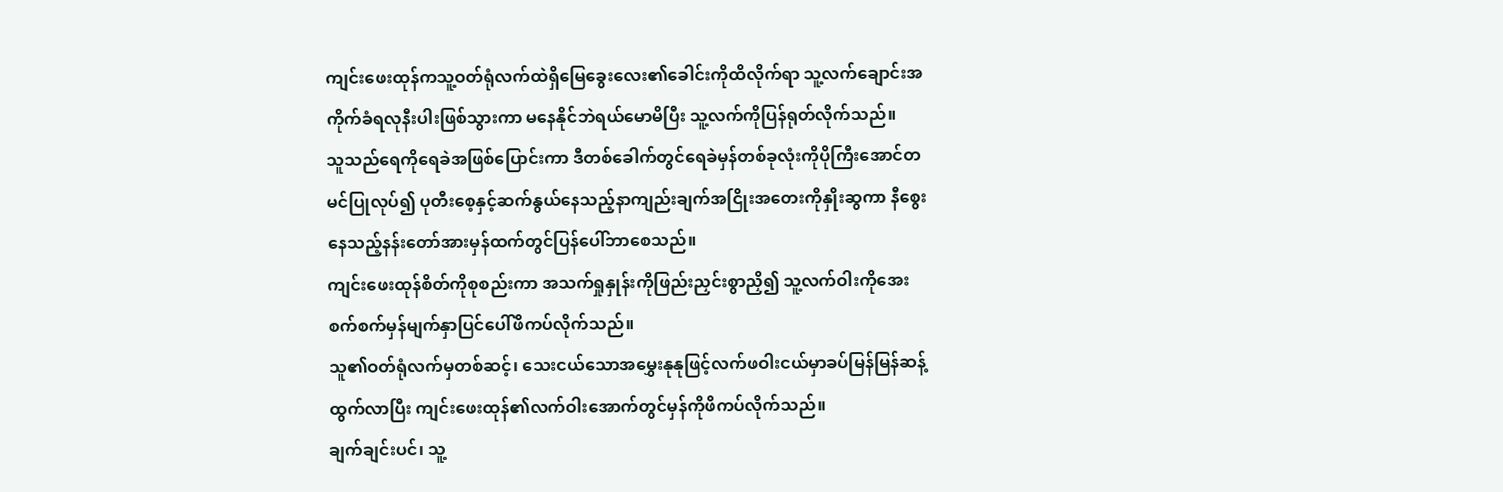ကျင်းဖေးထုန်ကသူ့ဝတ်ရုံလက်ထဲရှိမြေခွေးလေး၏ခေါင်းကိုထိလိုက်ရာ သူ့လက်ချောင်းအကိုက်ခံရလုနီးပါးဖြစ်သွားကာ မနေနိုင်ဘဲရယ်မောမိပြီး သူ့လက်ကိုပြန်ရုတ်လိုက်သည်။
သူသည်ရေကိုရေခဲအဖြစ်ပြောင်းကာ ဒီတစ်ခေါက်တွင်ရေခဲမှန်တစ်ခုလုံးကိုပိုကြီးအောင်တမင်ပြုလုပ်၍ ပုတီးစေ့နှင့်ဆက်နွယ်နေသည့်နာကျည်းချက်အငြိုးအတေးကိုနှိုးဆွကာ နီစွေးနေသည့်နန်းတော်အားမှန်ထက်တွင်ပြန်ပေါ်ဘာစေသည်။
ကျင်းဖေးထုန်စိတ်ကိုစုစည်းကာ အသက်ရှုနှုန်းကိုဖြည်းညှင်းစွာညှိ၍ သူ့လက်ဝါးကိုအေးစက်စက်မှန်မျက်နှာပြင်ပေါ်ဖိကပ်လိုက်သည်။
သူ၏ဝတ်ရုံလက်မှတစ်ဆင့်၊ သေးငယ်သောအမွှေးနုနုဖြင့်လက်ဖဝါးငယ်မှာခပ်မြန်မြန်ဆန့်ထွက်လာပြီး ကျင်းဖေးထုန်၏လက်ဝါးအောက်တွင်မှန်ကိုဖိကပ်လိုက်သည်။
ချက်ချင်းပင်၊ သူ့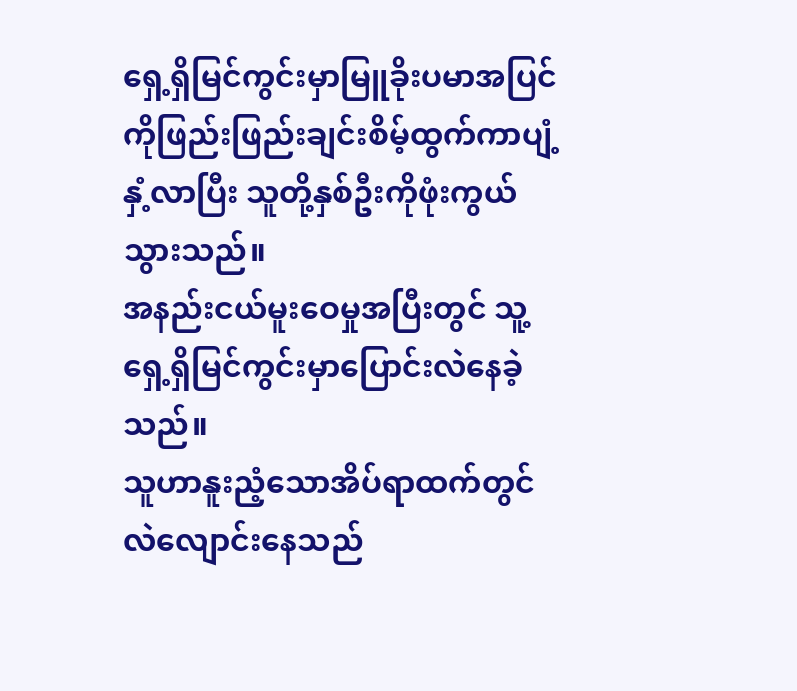ရှေ့ရှိမြင်ကွင်းမှာမြူခိုးပမာအပြင်ကိုဖြည်းဖြည်းချင်းစိမ့်ထွက်ကာပျံ့နှံ့လာပြီး သူတို့နှစ်ဦးကိုဖုံးကွယ်သွားသည်။
အနည်းငယ်မူးဝေမှုအပြီးတွင် သူ့ရှေ့ရှိမြင်ကွင်းမှာပြောင်းလဲနေခဲ့သည်။
သူဟာနူးညံ့သောအိပ်ရာထက်တွင်လဲလျောင်းနေသည်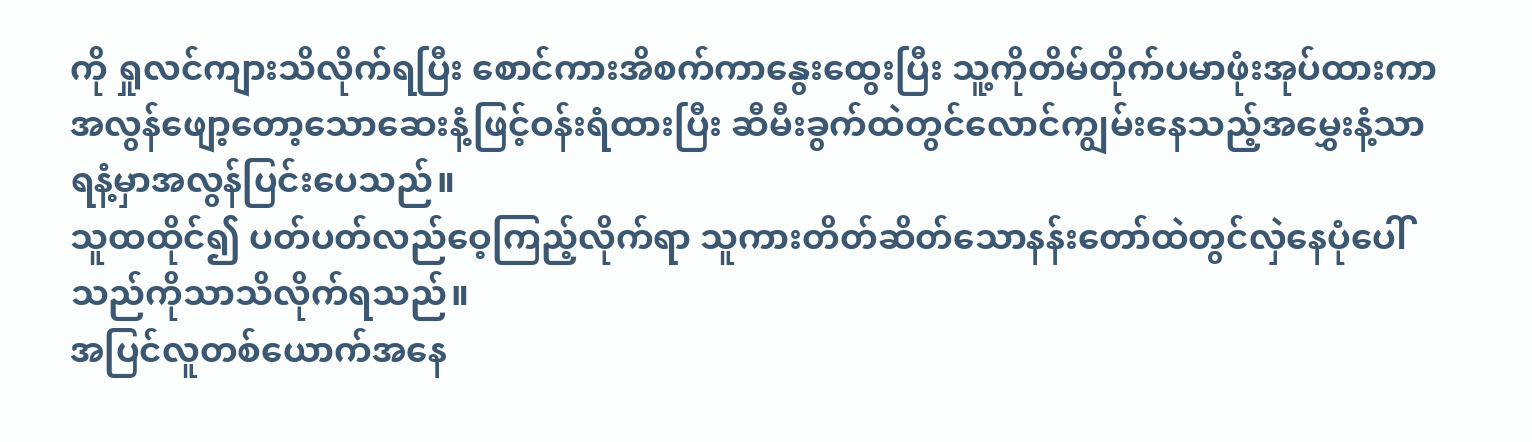ကို ရှုလင်ကျားသိလိုက်ရပြီး စောင်ကားအိစက်ကာနွေးထွေးပြီး သူ့ကိုတိမ်တိုက်ပမာဖုံးအုပ်ထားကာ အလွန်ဖျော့တော့သောဆေးနံ့ဖြင့်ဝန်းရံထားပြီး ဆီမီးခွက်ထဲတွင်လောင်ကျွမ်းနေသည့်အမွှေးနံ့သာရနံ့မှာအလွန်ပြင်းပေသည်။
သူထထိုင်၍ ပတ်ပတ်လည်ဝေ့ကြည့်လိုက်ရာ သူကားတိတ်ဆိတ်သောနန်းတော်ထဲတွင်လှဲနေပုံပေါ်သည်ကိုသာသိလိုက်ရသည်။
အပြင်လူတစ်ယောက်အနေ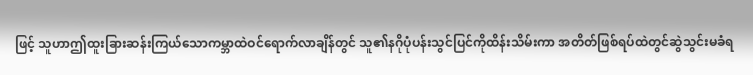ဖြင့် သူဟာဤထူးခြားဆန်းကြယ်သောကမ္ဘာထဲဝင်ရောက်လာချိန်တွင် သူ၏နဂိုပုံပန်းသွင်ပြင်ကိုထိန်းသိမ်းကာ အတိတ်ဖြစ်ရပ်ထဲတွင်ဆွဲသွင်းမခံရ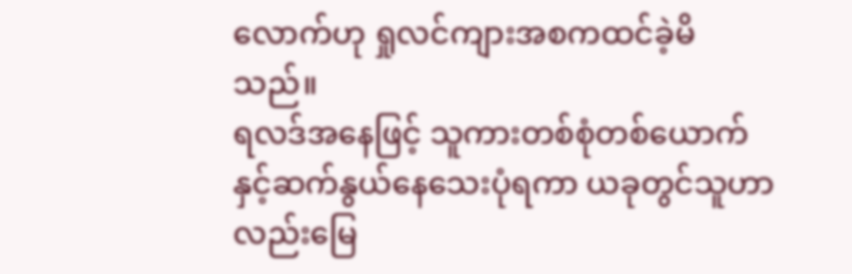လောက်ဟု ရှုလင်ကျားအစကထင်ခဲ့မိသည်။
ရလဒ်အနေဖြင့် သူကားတစ်စုံတစ်ယောက်နှင့်ဆက်နွယ်နေသေးပုံရကာ ယခုတွင်သူဟာလည်းမြေ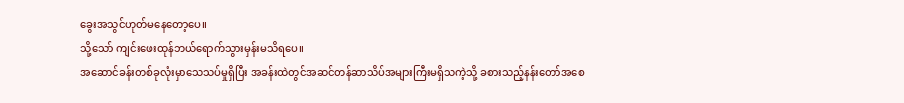ခွေးအသွင်ဟုတ်မနေတော့ပေ။
သို့သော် ကျင်းဖေးထုန်ဘယ်ရောက်သွားမှန်းမသိရပေ။
အဆောင်ခန်းတစ်ခုလုံးမှာသေသပ်မှုရှိပြီး အခန်းထဲတွင်အဆင်တန်ဆာသိပ်အများကြီးမရှိသကဲ့သို့ ခစားသည့်နန်းတော်အစေ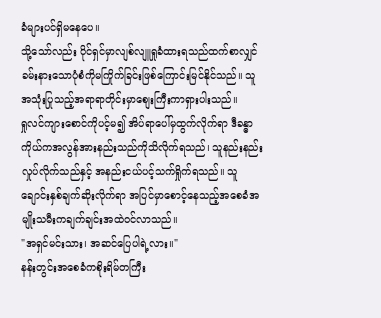ခံများပင်ရှိမနေပေ။
သို့သော်လည်း ပိုင်ရှင်မှာလျစ်လျူရှုခံထားရသည်ထက်စာလျှင် ခမ်းနားသောပုံစံကိုမကြိုက်ခြင်းဖြစ်ကြောင်းမြင်နိုင်သည်။ သူအသုံးပြုသည့်အရာရာတိုင်းမှာစျေးကြီးကာရှားပါးသည်။
ရှုလင်ကျားစောင်ကိုပင့်မ၍ အိပ်ရာပေါ်မှထွက်လိုက်ရာ ဒီခန္ဓာကိုယ်ကအလွန်အားနည်းသည်ကိုသိလိုက်ရသည်၊ သူနည်းနည်းလှုပ်လိုက်သည်နှင့် အနည်းငယ်ပင့်သက်ရှိုက်ရသည်။ သူချောင်းနှစ်ချက်ဆိုးလိုက်ရာ အပြင်မှာစောင့်နေသည့်အစေခံအမျိုးသမီးကချက်ချင်းအထဲဝင်လာသည်။
"အရှင်မင်းသား၊ အဆင်ပြေပါရဲ့လား။"
နန်းတွင်းအစေခံကစိုးရိမ်တကြီး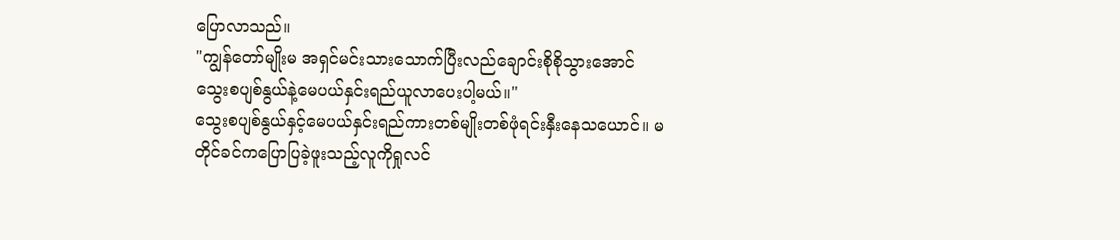ပြောလာသည်။
"ကျွန်တော်မျိုးမ အရှင်မင်းသားသောက်ပြီးလည်ချောင်းစိုစိုသွားအောင် သွေးစပျစ်နွယ်နဲ့မေပယ်နှင်းရည်ယူလာပေးပါ့မယ်။"
သွေးစပျစ်နွယ်နှင့်မေပယ်နှင်းရည်ကားတစ်မျိုးတစ်ဖုံရင်းနှီးနေသယောင်။ မတိုင်ခင်ကပြောပြခဲ့ဖူးသည့်လူကိုရှုလင်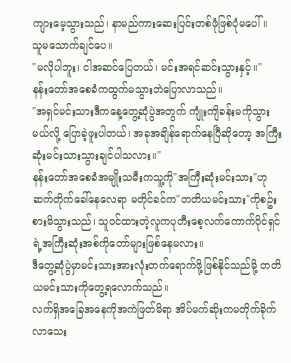ကျားမေ့သွားသည်၊ နာမည်ကားဆေးပြင်းတစ်ဖုံဖြစ်ပုံမပေါ်။
သူမသောက်ချင်ပေ။
"မလိုပါဘူး၊ ငါအဆင်ပြေတယ်၊ မင်းအရင်ဆင်းသွားနှင့်။"
နန်းတော်အစေခံကထွက်မသွားဘဲပြောလာသည်။
"အရှင်မင်းသားဒီကနေ့တွေ့ဆုံပွဲအတွက် ကျုံးကျိခန်းမကိုသွားမယ်လို့ ပြောခဲ့ဖူးပါတယ်၊ အခုအချိန်ရောက်နေပြီဆိုတော့ အကြီးဆုံးမင်းသားသွားချင်ပါသလား။"
နန်းတော်အစေခံအမျိုးသမီးကသူ့ကို"အကြီးဆုံးမင်းသား"ဟုဆက်တိုက်ခေါ်နေလေရာ မတိုင်ခင်က"တတိယမင်းသား"ကိုစဥ်းစားမိသွားသည်၊ သူဝင်ထားတဲ့လူကပုတီးစေ့လက်ကောက်ပိုင်ရှင်ရဲ့အကြီးဆုံးအစ်ကိုတော်များဖြစ်နေမလား။
ဒီတွေ့ဆုံပွဲမှာမင်းသားအားလုံးတက်ရောက်ဖို့ဖြစ်နိုင်သည်မို့ တတိယမင်းသားကိုတွေ့ရလောက်သည်။
လက်ရှိအခြေအနေကိုအကဲဖြတ်မိရာ အိပ်မက်ဆိုးကမတိုက်ခိုက်လာသေး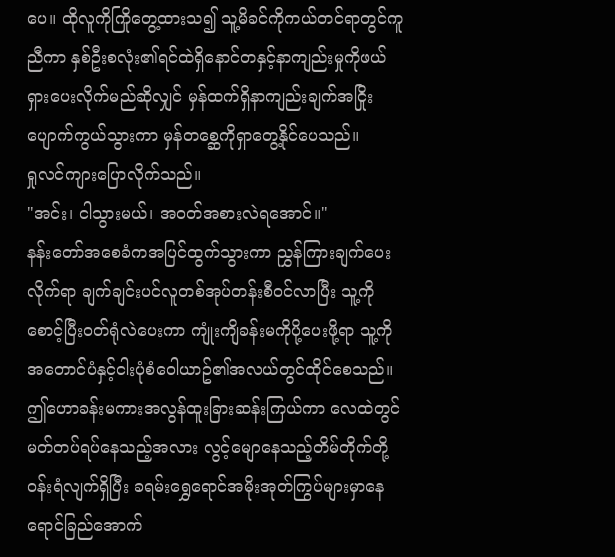ပေ။ ထိုလူကိုကြိုတွေ့ထားသ၍ သူ့မိခင်ကိုကယ်တင်ရာတွင်ကူညီကာ နှစ်ဦးစလုံး၏ရင်ထဲရှိနောင်တနှင့်နာကျည်းမှုကိုဖယ်ရှားပေးလိုက်မည်ဆိုလျှင် မှန်ထက်ရှိနာကျည်းချက်အငြိုးပျောက်ကွယ်သွားကာ မှန်တစ္ဆေကိုရှာတွေ့နိုင်ပေသည်။
ရှုလင်ကျားပြောလိုက်သည်။
"အင်း၊ ငါသွားမယ်၊ အဝတ်အစားလဲရအောင်။"
နန်းတော်အစေခံကအပြင်ထွက်သွားကာ ညွှန်ကြားချက်ပေးလိုက်ရာ ချက်ချင်းပင်လူတစ်အုပ်တန်းစီဝင်လာပြီး သူ့ကိုစောင့်ပြီးဝတ်ရုံလဲပေးကာ ကျုံးကျိခန်းမကိုပို့ပေးဖို့ရာ သူ့ကိုအတောင်ပံနှင့်ငါးပုံစံဝေါယာဥ်၏အလယ်တွင်ထိုင်စေသည်။
ဤဟောခန်းမကားအလွန်ထူးခြားဆန်းကြယ်ကာ လေထဲတွင်မတ်တပ်ရပ်နေသည့်အလား လွင့်မျောနေသည့်တိမ်တိုက်တို့ဝန်းရံလျက်ရှိပြီး ခရမ်းရွှေရောင်အမိုးအုတ်ကြွပ်များမှာနေရောင်ခြည်အောက်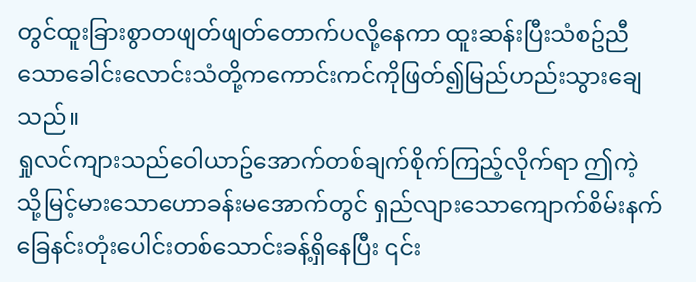တွင်ထူးခြားစွာတဖျတ်ဖျတ်တောက်ပလို့နေကာ ထူးဆန်းပြီးသံစဥ်ညီသောခေါင်းလောင်းသံတို့ကကောင်းကင်ကိုဖြတ်၍မြည်ဟည်းသွားချေသည်။
ရှုလင်ကျားသည်ဝေါယာဥ်အောက်တစ်ချက်စိုက်ကြည့်လိုက်ရာ ဤကဲ့သို့မြင့်မားသောဟောခန်းမအောက်တွင် ရှည်လျားသောကျောက်စိမ်းနက်ခြေနင်းတုံးပေါင်းတစ်သောင်းခန့်ရှိနေပြီး ၎င်း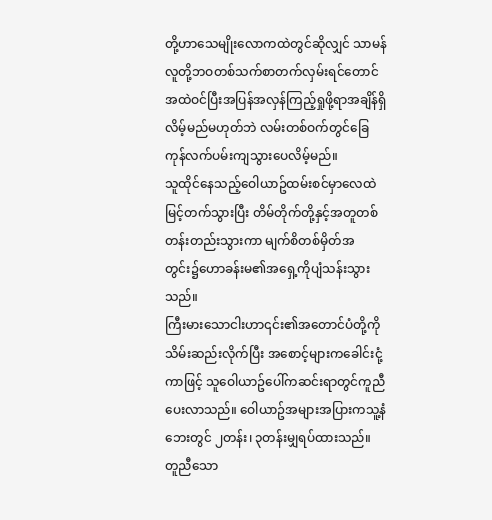တို့ဟာသေမျိုးလောကထဲတွင်ဆိုလျှင် သာမန်လူတို့ဘဝတစ်သက်စာတက်လှမ်းရင်တောင် အထဲဝင်ပြီးအပြန်အလှန်ကြည့်ရှုဖို့ရာအချိန်ရှိလိမ့်မည်မဟုတ်ဘဲ လမ်းတစ်ဝက်တွင်ခြေကုန်လက်ပမ်းကျသွားပေလိမ့်မည်။
သူထိုင်နေသည့်ဝေါယာဥ်ထမ်းစင်မှာလေထဲမြင့်တက်သွားပြီး တိမ်တိုက်တို့နှင့်အတူတစ်တန်းတည်းသွားကာ မျက်စိတစ်မှိတ်အတွင်း၌ဟောခန်းမ၏အရှေ့ကိုပျံသန်းသွားသည်။
ကြီးမားသောငါးဟာ၎င်း၏အတောင်ပံတို့ကိုသိမ်းဆည်းလိုက်ပြီး အစောင့်များကခေါင်းငုံ့ကာဖြင့် သူဝေါယာဥ်ပေါ်ကဆင်းရာတွင်ကူညီပေးလာသည်။ ဝေါယာဥ်အများအပြားကသူ့နံဘေးတွင် ၂တန်း၊ ၃တန်းမျှရပ်ထားသည်။ တူညီသော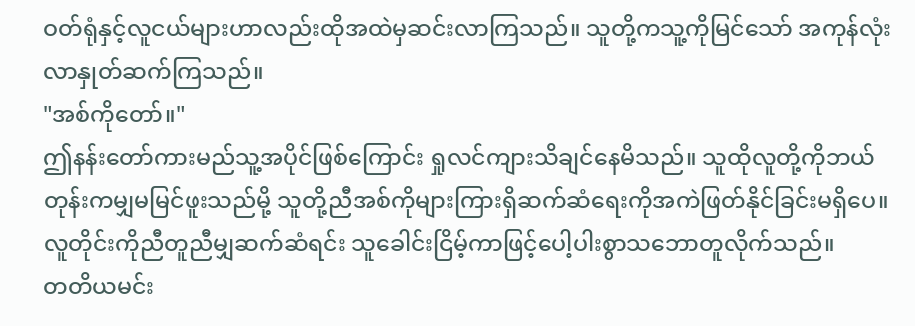ဝတ်ရုံနှင့်လူငယ်များဟာလည်းထိုအထဲမှဆင်းလာကြသည်။ သူတို့ကသူ့ကိုမြင်သော် အကုန်လုံးလာနှုတ်ဆက်ကြသည်။
"အစ်ကိုတော်။"
ဤနန်းတော်ကားမည်သူ့အပိုင်ဖြစ်ကြောင်း ရှုလင်ကျားသိချင်နေမိသည်။ သူထိုလူတို့ကိုဘယ်တုန်းကမျှမမြင်ဖူးသည်မို့ သူတို့ညီအစ်ကိုများကြားရှိဆက်ဆံရေးကိုအကဲဖြတ်နိုင်ခြင်းမရှိပေ။ လူတိုင်းကိုညီတူညီမျှဆက်ဆံရင်း သူခေါင်းငြိမ့်ကာဖြင့်ပေါ့ပါးစွာသဘောတူလိုက်သည်။
တတိယမင်း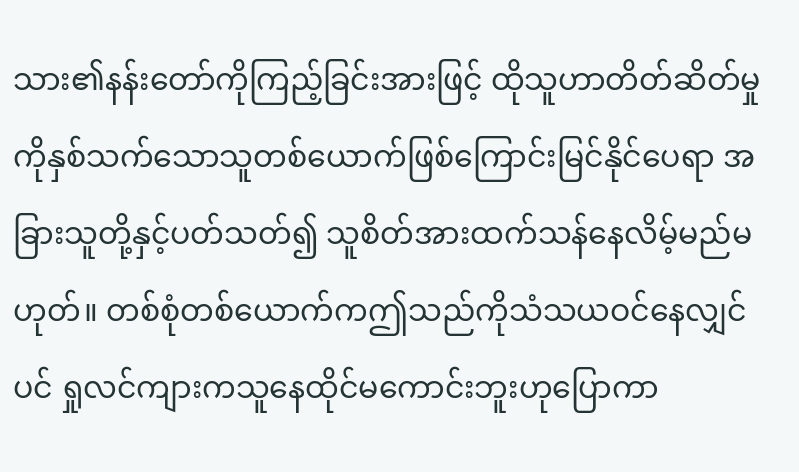သား၏နန်းတော်ကိုကြည့်ခြင်းအားဖြင့် ထိုသူဟာတိတ်ဆိတ်မှုကိုနှစ်သက်သောသူတစ်ယောက်ဖြစ်ကြောင်းမြင်နိုင်ပေရာ အခြားသူတို့နှင့်ပတ်သတ်၍ သူစိတ်အားထက်သန်နေလိမ့်မည်မဟုတ်။ တစ်စုံတစ်ယောက်ကဤသည်ကိုသံသယဝင်နေလျှင်ပင် ရှုလင်ကျားကသူနေထိုင်မကောင်းဘူးဟုပြောကာ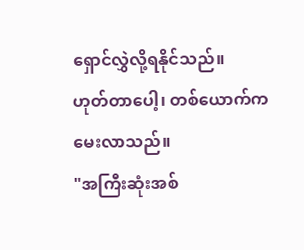ရှောင်လွှဲလို့ရနိုင်သည်။
ဟုတ်တာပေါ့၊ တစ်ယောက်ကမေးလာသည်။
"အကြီးဆုံးအစ်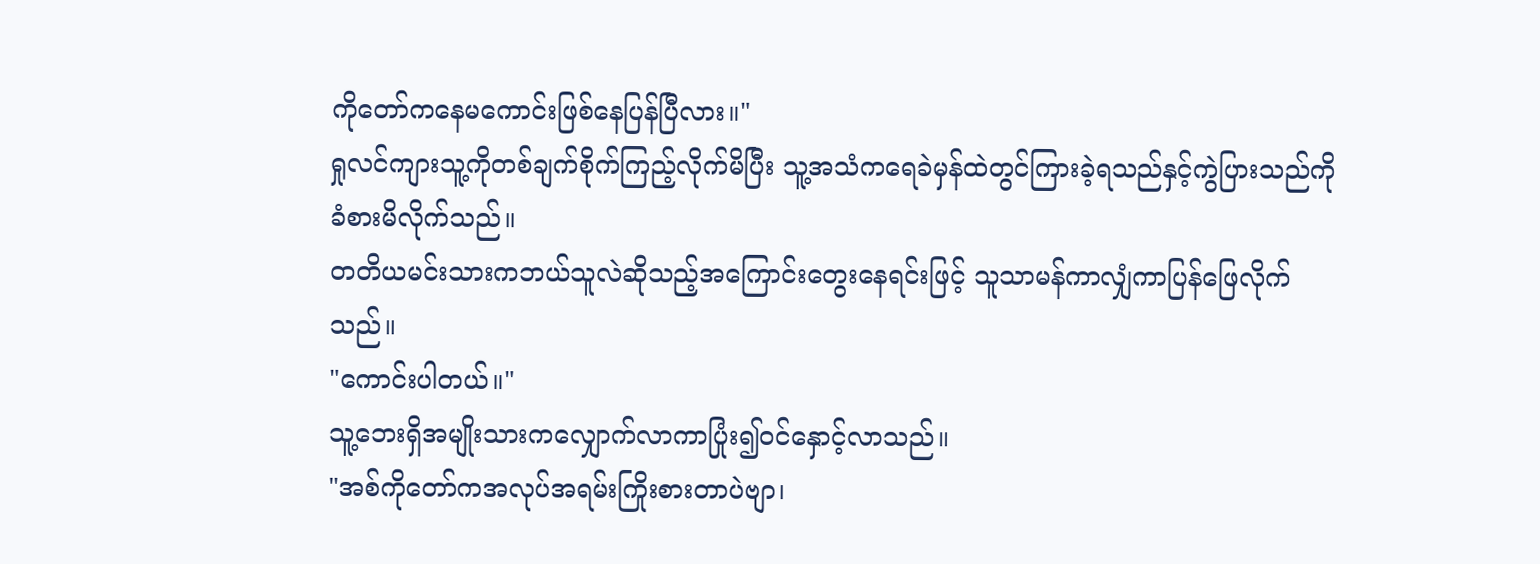ကိုတော်ကနေမကောင်းဖြစ်နေပြန်ပြီလား။"
ရှုလင်ကျားသူ့ကိုတစ်ချက်စိုက်ကြည့်လိုက်မိပြီး သူ့အသံကရေခဲမှန်ထဲတွင်ကြားခဲ့ရသည်နှင့်ကွဲပြားသည်ကိုခံစားမိလိုက်သည်။
တတိယမင်းသားကဘယ်သူလဲဆိုသည့်အကြောင်းတွေးနေရင်းဖြင့် သူသာမန်ကာလျှံကာပြန်ဖြေလိုက်သည်။
"ကောင်းပါတယ်။"
သူ့ဘေးရှိအမျိုးသားကလျှောက်လာကာပြုံး၍ဝင်နှောင့်လာသည်။
"အစ်ကိုတော်ကအလုပ်အရမ်းကြိုးစားတာပဲဗျာ၊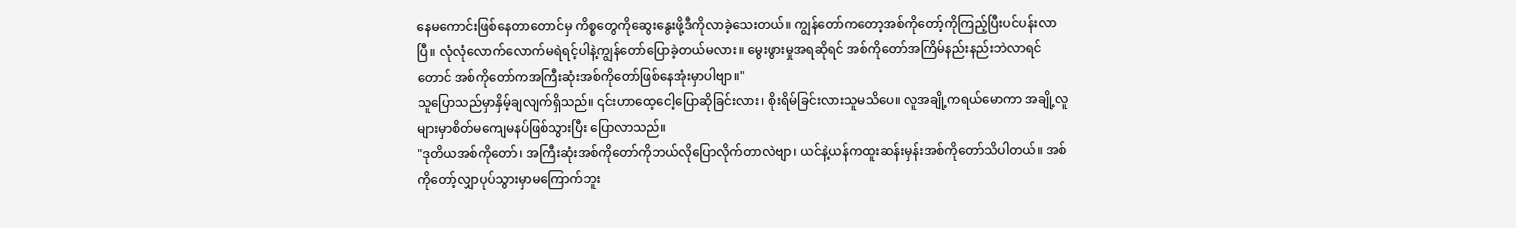နေမကောင်းဖြစ်နေတာတောင်မှ ကိစ္စတွေကိုဆွေးနွေးဖို့ဒီကိုလာခဲ့သေးတယ်။ ကျွန်တော်ကတော့အစ်ကိုတော့်ကိုကြည့်ပြီးပင်ပန်းလာပြီ။ လုံလုံလောက်လောက်မရဲရင့်ပါနဲ့ကျွန်တော်ပြောခဲ့တယ်မလား။ မွေးဖွားမှုအရဆိုရင် အစ်ကိုတော်အကြိမ်နည်းနည်းဘဲလာရင်တောင် အစ်ကိုတော်ကအကြီးဆုံးအစ်ကိုတော်ဖြစ်နေအုံးမှာပါဗျာ။"
သူပြောသည်မှာနှိမ့်ချလျက်ရှိသည်။ ၎င်းဟာထေ့ငေါ့ပြောဆိုခြင်းလား၊ စိုးရိမ်ခြင်းလားသူမသိပေ။ လူအချို့ကရယ်မောကာ အချို့လူများမှာစိတ်မကျေမနပ်ဖြစ်သွားပြီး ပြောလာသည်။
"ဒုတိယအစ်ကိုတော်၊ အကြီးဆုံးအစ်ကိုတော်ကိုဘယ်လိုပြောလိုက်တာလဲဗျာ၊ ယင်နဲ့ယန်ကထူးဆန်းမှန်းအစ်ကိုတော်သိပါတယ်။ အစ်ကိုတော့်လျှာပုပ်သွားမှာမကြောက်ဘူး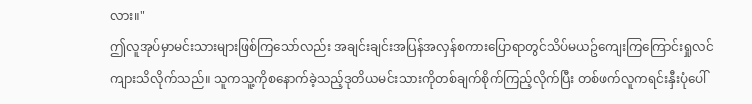လား။"
ဤလူအုပ်မှာမင်းသားများဖြစ်ကြသော်လည်း အချင်းချင်းအပြန်အလှန်စကားပြောရာတွင်သိပ်မယဥ်ကျေးကြကြောင်းရှုလင်ကျားသိလိုက်သည်။ သူကသူ့ကိုစနောက်ခဲ့သည့်ဒုတိယမင်းသားကိုတစ်ချက်စိုက်ကြည့်လိုက်ပြီး တစ်ဖက်လူကရင်းနှီးပုံပေါ်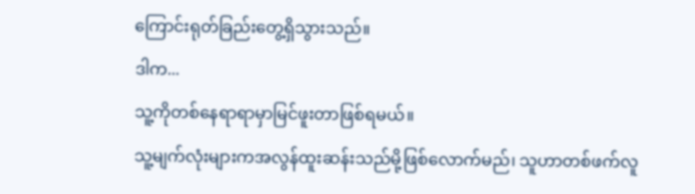ကြောင်းရုတ်ခြည်းတွေ့ရှိသွားသည်။
ဒါက...
သူ့ကိုတစ်နေရာရာမှာမြင်ဖူးတာဖြစ်ရမယ်။
သူ့မျက်လုံးများကအလွန်ထူးဆန်းသည်မို့ဖြစ်လောက်မည်၊ သူဟာတစ်ဖက်လူ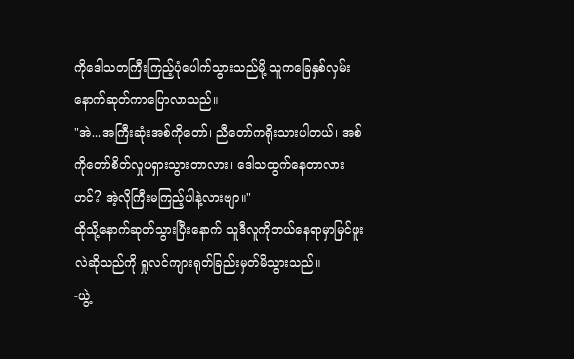ကိုဒေါသတကြီးကြည့်ပုံပေါက်သွားသည်မို့ သူကခြေနှစ်လှမ်းနောက်ဆုတ်ကာပြောလာသည်။
"အဲ...အကြီးဆုံးအစ်ကိုတော်၊ ညီတော်ကရိုးသားပါတယ်၊ အစ်ကိုတော်စိတ်လှုပရှားသွားတာလား၊ ဒေါသထွက်နေတာလားဟင်? အဲ့လိုကြီးမကြည့်ပါနဲ့လားဗျာ။"
ထိုသို့နောက်ဆုတ်သွားပြီးနောက် သူဒီလူကိုဘယ်နေရာမှာမြင်ဖူးလဲဆိုသည်ကို ရှုလင်ကျားရုတ်ခြည်းမှတ်မိသွားသည်။
-ယွဲ့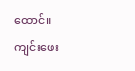ထောင်။
ကျင်းဖေး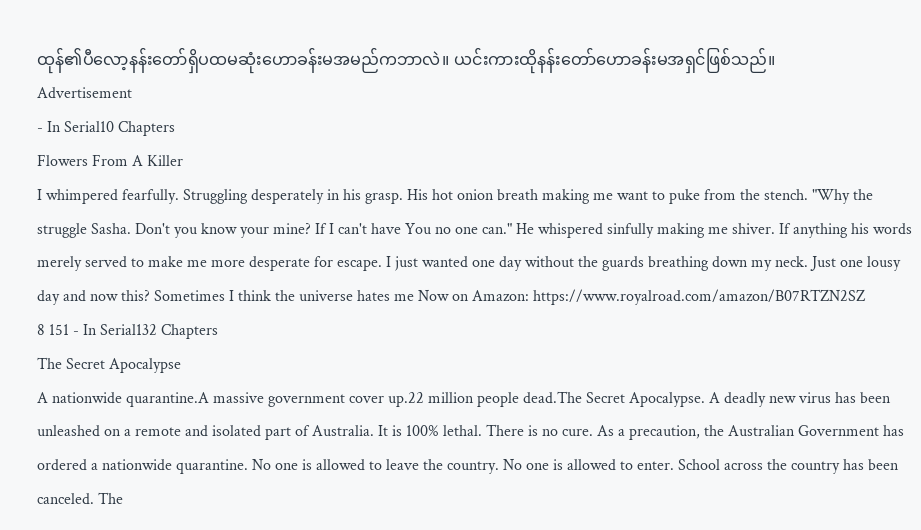ထုန်၏ပီလော့နန်းတော်ရှိပထမဆုံးဟောခန်းမအမည်ကဘာလဲ။ ယင်းကားထိုနန်းတော်ဟောခန်းမအရှင်ဖြစ်သည်။
Advertisement
- In Serial10 Chapters
Flowers From A Killer
I whimpered fearfully. Struggling desperately in his grasp. His hot onion breath making me want to puke from the stench. "Why the struggle Sasha. Don't you know your mine? If I can't have You no one can." He whispered sinfully making me shiver. If anything his words merely served to make me more desperate for escape. I just wanted one day without the guards breathing down my neck. Just one lousy day and now this? Sometimes I think the universe hates me Now on Amazon: https://www.royalroad.com/amazon/B07RTZN2SZ
8 151 - In Serial132 Chapters
The Secret Apocalypse
A nationwide quarantine.A massive government cover up.22 million people dead.The Secret Apocalypse. A deadly new virus has been unleashed on a remote and isolated part of Australia. It is 100% lethal. There is no cure. As a precaution, the Australian Government has ordered a nationwide quarantine. No one is allowed to leave the country. No one is allowed to enter. School across the country has been canceled. The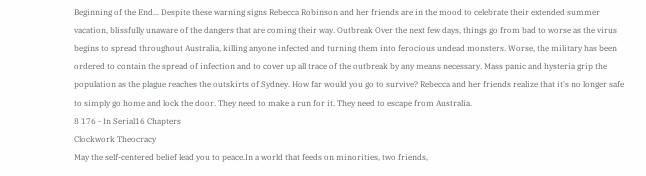Beginning of the End... Despite these warning signs Rebecca Robinson and her friends are in the mood to celebrate their extended summer vacation, blissfully unaware of the dangers that are coming their way. Outbreak Over the next few days, things go from bad to worse as the virus begins to spread throughout Australia, killing anyone infected and turning them into ferocious undead monsters. Worse, the military has been ordered to contain the spread of infection and to cover up all trace of the outbreak by any means necessary. Mass panic and hysteria grip the population as the plague reaches the outskirts of Sydney. How far would you go to survive? Rebecca and her friends realize that it's no longer safe to simply go home and lock the door. They need to make a run for it. They need to escape from Australia.
8 176 - In Serial16 Chapters
Clockwork Theocracy
May the self-centered belief lead you to peace.In a world that feeds on minorities, two friends,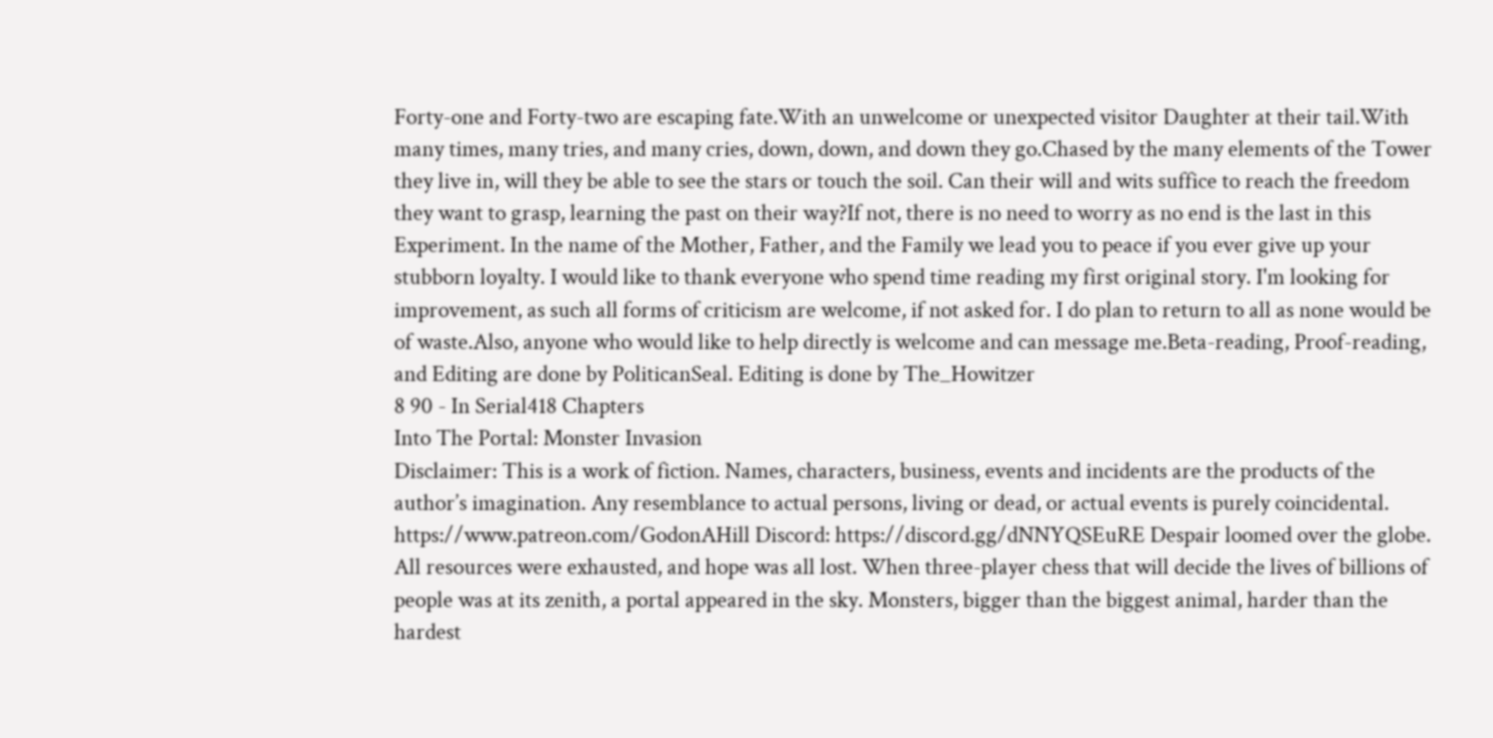Forty-one and Forty-two are escaping fate.With an unwelcome or unexpected visitor Daughter at their tail.With many times, many tries, and many cries, down, down, and down they go.Chased by the many elements of the Tower they live in, will they be able to see the stars or touch the soil. Can their will and wits suffice to reach the freedom they want to grasp, learning the past on their way?If not, there is no need to worry as no end is the last in this Experiment. In the name of the Mother, Father, and the Family we lead you to peace if you ever give up your stubborn loyalty. I would like to thank everyone who spend time reading my first original story. I'm looking for improvement, as such all forms of criticism are welcome, if not asked for. I do plan to return to all as none would be of waste.Also, anyone who would like to help directly is welcome and can message me.Beta-reading, Proof-reading, and Editing are done by PoliticanSeal. Editing is done by The_Howitzer
8 90 - In Serial418 Chapters
Into The Portal: Monster Invasion
Disclaimer: This is a work of fiction. Names, characters, business, events and incidents are the products of the author’s imagination. Any resemblance to actual persons, living or dead, or actual events is purely coincidental. https://www.patreon.com/GodonAHill Discord: https://discord.gg/dNNYQSEuRE Despair loomed over the globe. All resources were exhausted, and hope was all lost. When three-player chess that will decide the lives of billions of people was at its zenith, a portal appeared in the sky. Monsters, bigger than the biggest animal, harder than the hardest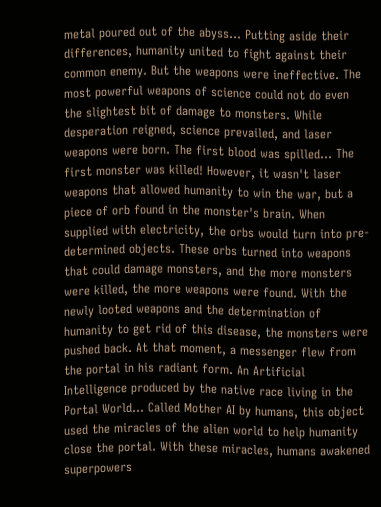metal poured out of the abyss... Putting aside their differences, humanity united to fight against their common enemy. But the weapons were ineffective. The most powerful weapons of science could not do even the slightest bit of damage to monsters. While desperation reigned, science prevailed, and laser weapons were born. The first blood was spilled... The first monster was killed! However, it wasn't laser weapons that allowed humanity to win the war, but a piece of orb found in the monster's brain. When supplied with electricity, the orbs would turn into pre-determined objects. These orbs turned into weapons that could damage monsters, and the more monsters were killed, the more weapons were found. With the newly looted weapons and the determination of humanity to get rid of this disease, the monsters were pushed back. At that moment, a messenger flew from the portal in his radiant form. An Artificial Intelligence produced by the native race living in the Portal World... Called Mother AI by humans, this object used the miracles of the alien world to help humanity close the portal. With these miracles, humans awakened superpowers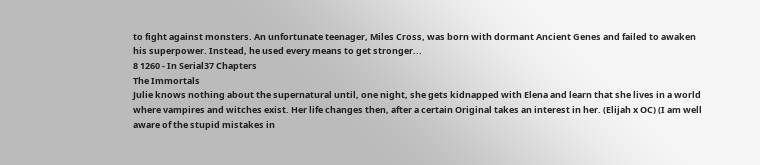to fight against monsters. An unfortunate teenager, Miles Cross, was born with dormant Ancient Genes and failed to awaken his superpower. Instead, he used every means to get stronger...
8 1260 - In Serial37 Chapters
The Immortals
Julie knows nothing about the supernatural until, one night, she gets kidnapped with Elena and learn that she lives in a world where vampires and witches exist. Her life changes then, after a certain Original takes an interest in her. (Elijah x OC) (I am well aware of the stupid mistakes in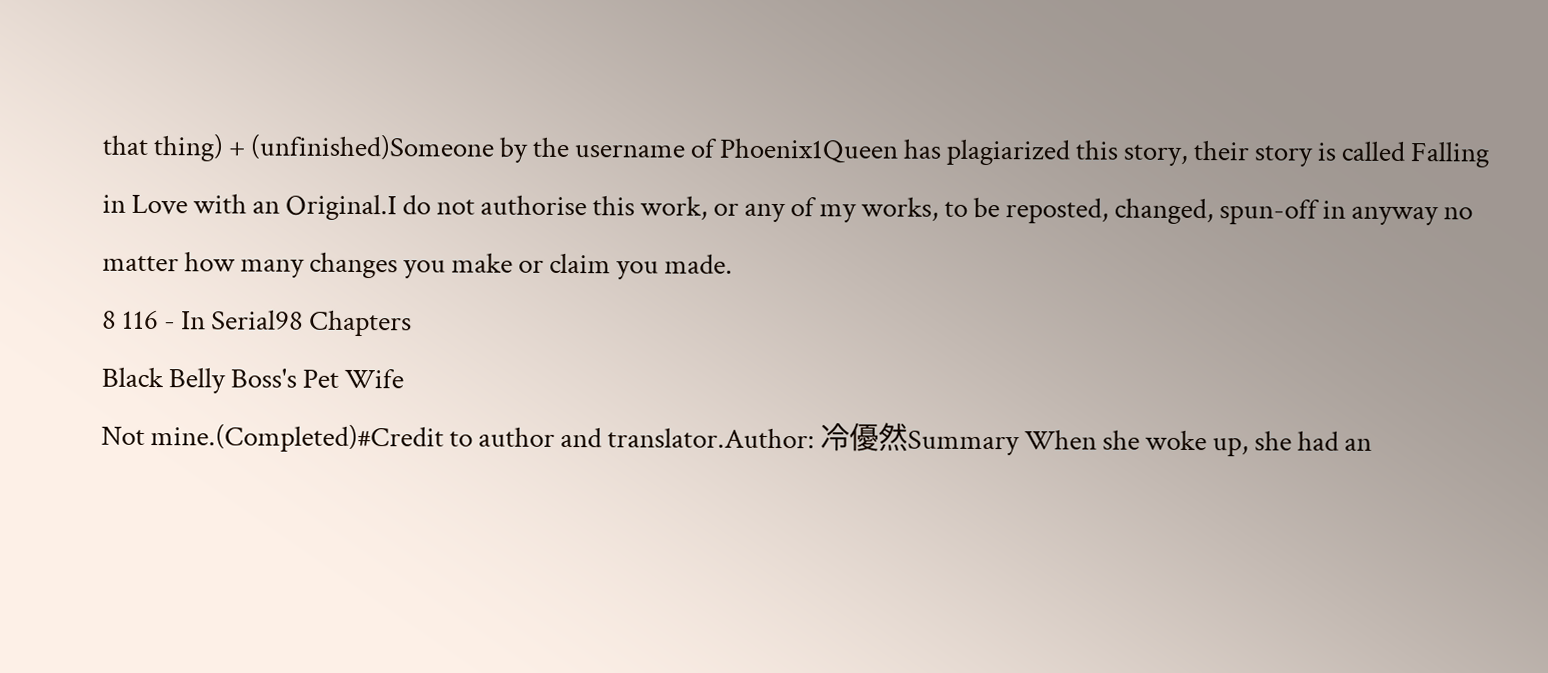that thing) + (unfinished)Someone by the username of Phoenix1Queen has plagiarized this story, their story is called Falling in Love with an Original.I do not authorise this work, or any of my works, to be reposted, changed, spun-off in anyway no matter how many changes you make or claim you made.
8 116 - In Serial98 Chapters
Black Belly Boss's Pet Wife
Not mine.(Completed)#Credit to author and translator.Author: 冷優然Summary When she woke up, she had an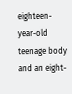eighteen-year-old teenage body and an eight-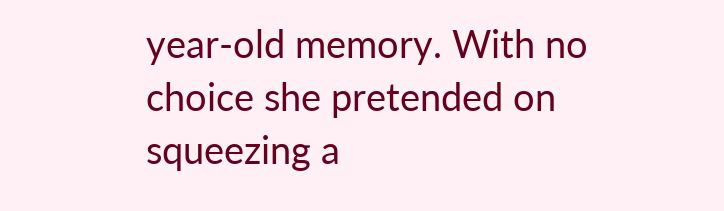year-old memory. With no choice she pretended on squeezing a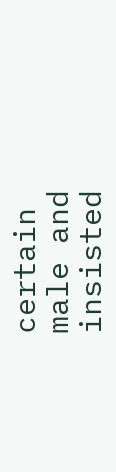certain male and insisted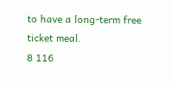to have a long-term free ticket meal.
8 116